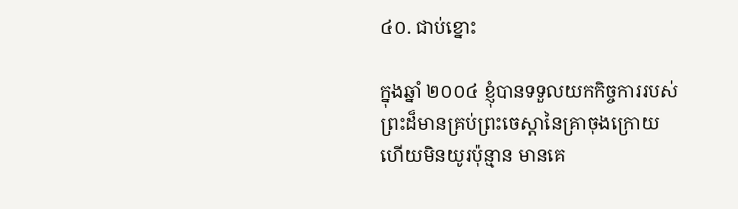៤០. ជាប់ខ្នោះ

ក្នុងឆ្នាំ ២០០៤ ខ្ញុំបានទទួលយកកិច្ចការរបស់ព្រះដ៏មានគ្រប់ព្រះចេស្ដានៃគ្រាចុងក្រោយ ហើយមិនយូរប៉ុន្មាន មានគេ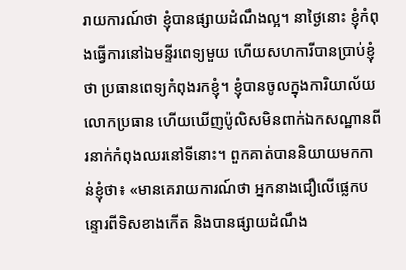រាយការណ៍ថា ខ្ញុំបានផ្សាយដំណឹងល្អ។ នាថ្ងៃនោះ ខ្ញុំកំពុងធ្វើការនៅឯមន្ទីរពេទ្យមួយ ហើយសហការីបានប្រាប់ខ្ញុំថា ប្រធានពេទ្យកំពុងរកខ្ញុំ។ ខ្ញុំបានចូលក្នុងការិយាល័យលោកប្រធាន ហើយឃើញប៉ូលិសមិនពាក់ឯកសណ្ឋានពីរនាក់កំពុងឈរនៅទីនោះ។ ពួកគាត់បាននិយាយមកកាន់ខ្ញុំថា៖ «មានគេរាយការណ៍ថា អ្នកនាងជឿលើផ្លេកបន្ទោរពីទិសខាងកើត និងបានផ្សាយដំណឹង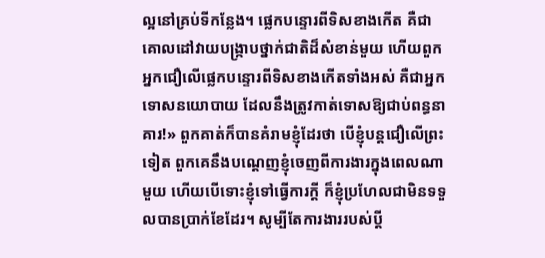ល្អនៅគ្រប់ទីកន្លែង។ ផ្លេកបន្ទោរពីទិសខាងកើត គឺជាគោលដៅវាយបង្ក្រាបថ្នាក់ជាតិដ៏សំខាន់មួយ ហើយពួកអ្នកជឿលើផ្លេកបន្ទោរពីទិសខាងកើតទាំងអស់ គឺជាអ្នកទោសនយោបាយ ដែលនឹងត្រូវកាត់ទោសឱ្យជាប់ពន្ធនាគារ!» ពួកគាត់ក៏បានគំរាមខ្ញុំដែរថា បើខ្ញុំបន្តជឿលើព្រះទៀត ពួកគេនឹងបណ្ដេញខ្ញុំចេញពីការងារក្នុងពេលណាមួយ ហើយបើទោះខ្ញុំទៅធ្វើការក្ដី ក៏ខ្ញុំប្រហែលជាមិនទទួលបានប្រាក់ខែដែរ។ សូម្បីតែការងាររបស់ប្ដី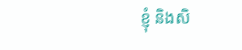ខ្ញុំ និងសិ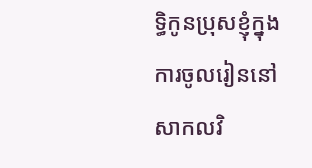ទ្ធិកូនប្រុសខ្ញុំក្នុងការចូលរៀននៅសាកលវិ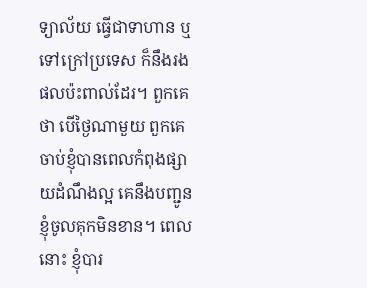ទ្យាល័យ ធ្វើជាទាហាន ឬទៅក្រៅប្រទេស ក៏នឹងរងផលប៉ះពាល់ដែរ។ ពួកគេថា បើថ្ងៃណាមួយ ពួកគេចាប់ខ្ញុំបានពេលកំពុងផ្សាយដំណឹងល្អ គេនឹងបញ្ជូនខ្ញុំចូលគុកមិនខាន។ ពេលនោះ ខ្ញុំបារ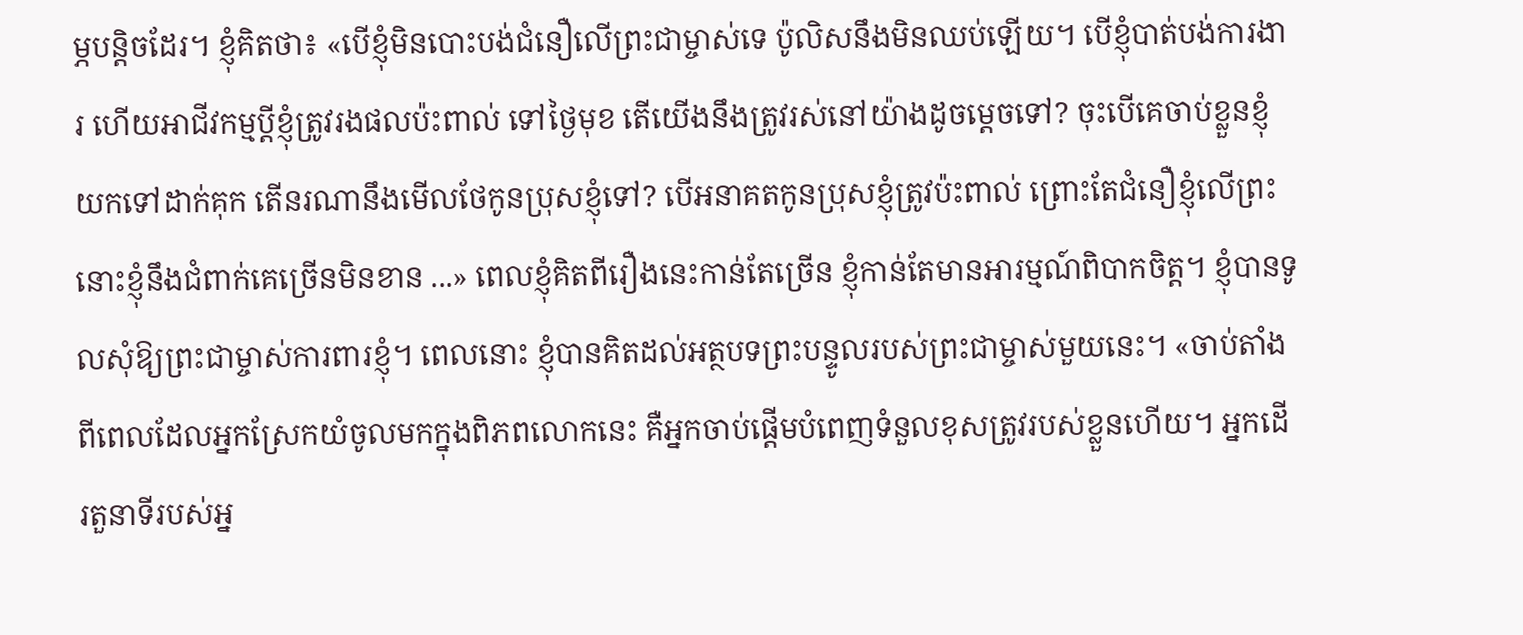ម្ភបន្ដិចដែរ។ ខ្ញុំគិតថា៖ «បើខ្ញុំមិនបោះបង់ជំនឿលើព្រះជាម្ចាស់ទេ ប៉ូលិសនឹងមិនឈប់ឡើយ។ បើខ្ញុំបាត់បង់ការងារ ហើយអាជីវកម្មប្ដីខ្ញុំត្រូវរងផលប៉ះពាល់ ទៅថ្ងៃមុខ តើយើងនឹងត្រូវរស់នៅយ៉ាងដូចម្ដេចទៅ? ចុះបើគេចាប់ខ្លួនខ្ញុំយកទៅដាក់គុក តើនរណានឹងមើលថែកូនប្រុសខ្ញុំទៅ? បើអនាគតកូនប្រុសខ្ញុំត្រូវប៉ះពាល់ ព្រោះតែជំនឿខ្ញុំលើព្រះ នោះខ្ញុំនឹងជំពាក់គេច្រើនមិនខាន ...» ពេលខ្ញុំគិតពីរឿងនេះកាន់តែច្រើន ខ្ញុំកាន់តែមានអារម្មណ៍ពិបាកចិត្ត។ ខ្ញុំបានទូលសុំឱ្យព្រះជាម្ចាស់ការពារខ្ញុំ។ ពេលនោះ ខ្ញុំបានគិតដល់អត្ថបទព្រះបន្ទូលរបស់ព្រះជាម្ចាស់មួយនេះ។ «ចាប់តាំងពីពេលដែលអ្នកស្រែកយំចូលមកក្នុងពិភពលោកនេះ គឺអ្នកចាប់ផ្ដើមបំពេញទំនួលខុសត្រូវរបស់ខ្លួនហើយ។ អ្នកដើរតួនាទីរបស់អ្ន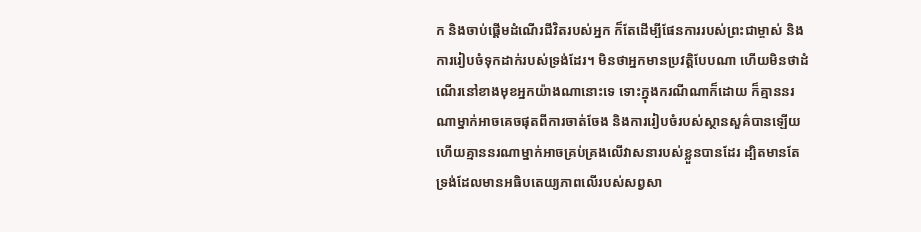ក និងចាប់ផ្ដើមដំណើរជីវិតរបស់អ្នក ក៏តែដើម្បីផែនការរបស់ព្រះជាម្ចាស់ និងការរៀបចំទុកដាក់របស់ទ្រង់ដែរ។ មិនថាអ្នកមានប្រវត្តិបែបណា ហើយមិនថាដំណើរនៅខាងមុខអ្នកយ៉ាងណានោះទេ ទោះក្នុងករណីណាក៏ដោយ ក៏គ្មាននរណាម្នាក់អាចគេចផុតពីការចាត់ចែង និងការរៀបចំរបស់ស្ថានសួគ៌បានឡើយ ហើយគ្មាននរណាម្នាក់អាចគ្រប់គ្រងលើវាសនារបស់ខ្លួនបានដែរ ដ្បិតមានតែទ្រង់ដែលមានអធិបតេយ្យភាពលើរបស់សព្វសា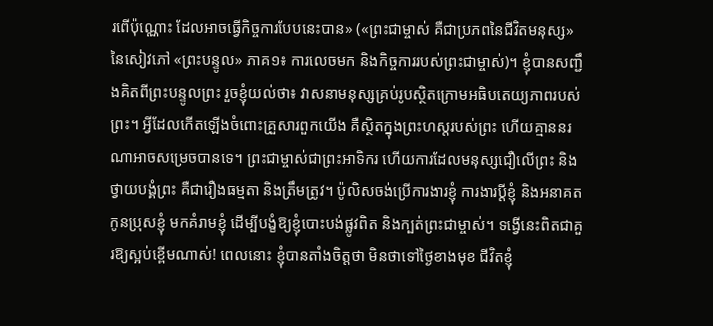រពើប៉ុណ្ណោះ ដែលអាចធ្វើកិច្ចការបែបនេះបាន» («ព្រះជាម្ចាស់ គឺជាប្រភពនៃជីវិតមនុស្ស» នៃសៀវភៅ «ព្រះបន្ទូល» ភាគ១៖ ការលេចមក និងកិច្ចការរបស់ព្រះជាម្ចាស់)។ ខ្ញុំបានសញ្ជឹងគិតពីព្រះបន្ទូលព្រះ រួចខ្ញុំយល់ថា៖ វាសនាមនុស្សគ្រប់រូបស្ថិតក្រោមអធិបតេយ្យភាពរបស់ព្រះ។ អ្វីដែលកើតឡើងចំពោះគ្រួសារពួកយើង គឺស្ថិតក្នុងព្រះហស្តរបស់ព្រះ ហើយគ្មាននរណាអាចសម្រេចបានទេ។ ព្រះជាម្ចាស់ជាព្រះអាទិករ ហើយការដែលមនុស្សជឿលើព្រះ និងថ្វាយបង្គំព្រះ គឺជារឿងធម្មតា និងត្រឹមត្រូវ។ ប៉ូលិសចង់ប្រើការងារខ្ញុំ ការងារប្ដីខ្ញុំ និងអនាគតកូនប្រុសខ្ញុំ មកគំរាមខ្ញុំ ដើម្បីបង្ខំឱ្យខ្ញុំបោះបង់ផ្លូវពិត និងក្បត់ព្រះជាម្ចាស់។ ទង្វើនេះពិតជាគួរឱ្យស្អប់ខ្ពើមណាស់! ពេលនោះ ខ្ញុំបានតាំងចិត្តថា មិនថាទៅថ្ងៃខាងមុខ ជីវិតខ្ញុំ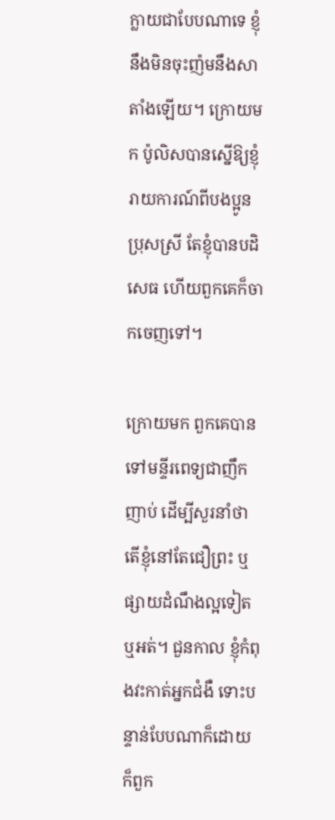ក្លាយជាបែបណាទេ ខ្ញុំនឹងមិនចុះញ៉មនឹងសាតាំងឡើយ។ ក្រោយមក ប៉ូលិសបានស្នើឱ្យខ្ញុំរាយការណ៍ពីបងប្អូនប្រុសស្រី តែខ្ញុំបានបដិសេធ ហើយពួកគេក៏ចាកចេញទៅ។

ក្រោយមក ពួកគេបានទៅមន្ទីរពេទ្យជាញឹកញាប់ ដើម្បីសួរនាំថាតើខ្ញុំនៅតែជឿព្រះ ឬផ្សាយដំណឹងល្អទៀតឬអត់។ ជួនកាល ខ្ញុំកំពុងវះកាត់អ្នកជំងឺ ទោះបន្ទាន់បែបណាក៏ដោយ ក៏ពួក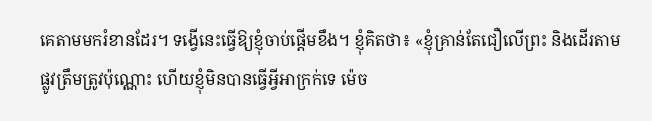គេតាមមករំខានដែរ។ ទង្វើនេះធ្វើឱ្យខ្ញុំចាប់ផ្ដើមខឹង។ ខ្ញុំគិតថា៖ «ខ្ញុំគ្រាន់តែជឿលើព្រះ និងដើរតាមផ្លូវត្រឹមត្រូវប៉ុណ្ណោះ ហើយខ្ញុំមិនបានធ្វើអ្វីអាក្រក់ទេ ម៉េច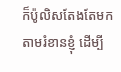ក៏ប៉ូលិសតែងតែមកតាមរំខានខ្ញុំ ដើម្បី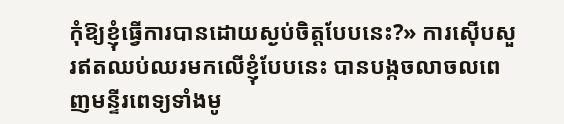កុំឱ្យខ្ញុំធ្វើការបានដោយស្ងប់ចិត្តបែបនេះ?» ការស៊ើបសួរឥតឈប់ឈរមកលើខ្ញុំបែបនេះ បានបង្កចលាចលពេញមន្ទីរពេទ្យទាំងមូ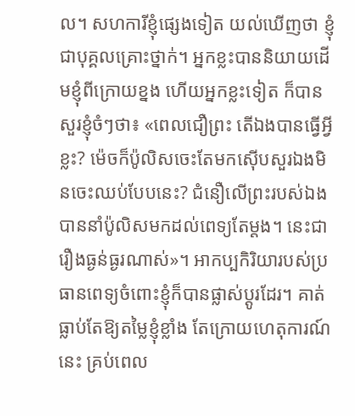ល។ សហការីខ្ញុំផ្សេងទៀត យល់ឃើញថា ខ្ញុំជាបុគ្គលគ្រោះថ្នាក់។ អ្នកខ្លះបាននិយាយដើមខ្ញុំពីក្រោយខ្នង ហើយអ្នកខ្លះទៀត ក៏បានសួរខ្ញុំចំៗថា៖ «ពេលជឿព្រះ តើឯងបានធ្វើអ្វីខ្លះ? ម៉េចក៏ប៉ូលិសចេះតែមកស៊ើបសួរឯងមិនចេះឈប់បែបនេះ? ជំនឿលើព្រះរបស់ឯងបាននាំប៉ូលិសមកដល់ពេទ្យតែម្ដង។ នេះជារឿងធ្ងន់ធ្ងរណាស់»។ អាកប្បកិរិយារបស់ប្រធានពេទ្យចំពោះខ្ញុំក៏បានផ្លាស់ប្ដូរដែរ។ គាត់ធ្លាប់តែឱ្យតម្លៃខ្ញុំខ្លាំង តែក្រោយហេតុការណ៍នេះ គ្រប់ពេល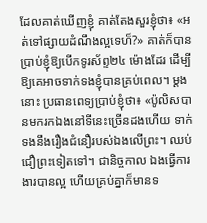ដែលគាត់ឃើញខ្ញុំ គាត់តែងសួរខ្ញុំថា៖ «អត់ទៅផ្សាយដំណឹងល្អទេហ៏?» គាត់ក៏បានប្រាប់ខ្ញុំឱ្យបើកទូរស័ព្ទ២៤ ម៉ោងដែរ ដើម្បីឱ្យគេអាចទាក់ទងខ្ញុំបានគ្រប់ពេល។ ម្ដងនោះ ប្រធានពេទ្យប្រាប់ខ្ញុំថា៖ «ប៉ូលិសបានមករកឯងនៅទីនេះច្រើនដងហើយ ទាក់ទងនឹងរឿងជំនឿរបស់ឯងលើព្រះ។ ឈប់ជឿព្រះទៀតទៅ។ ជានិច្ចកាល ឯងធ្វើការងារបានល្អ ហើយគ្រប់គ្នាក៏មានទ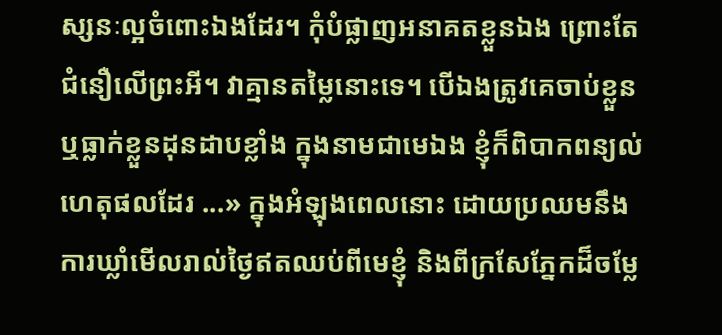ស្សនៈល្អចំពោះឯងដែរ។ កុំបំផ្លាញអនាគតខ្លួនឯង ព្រោះតែជំនឿលើព្រះអី។ វាគ្មានតម្លៃនោះទេ។ បើឯងត្រូវគេចាប់ខ្លួន ឬធ្លាក់ខ្លួនដុនដាបខ្លាំង ក្នុងនាមជាមេឯង ខ្ញុំក៏ពិបាកពន្យល់ហេតុផលដែរ ...» ក្នុងអំឡុងពេលនោះ ដោយប្រឈមនឹងការឃ្លាំមើលរាល់ថ្ងៃឥតឈប់ពីមេខ្ញុំ និងពីក្រសែភ្នែកដ៏ចម្លែ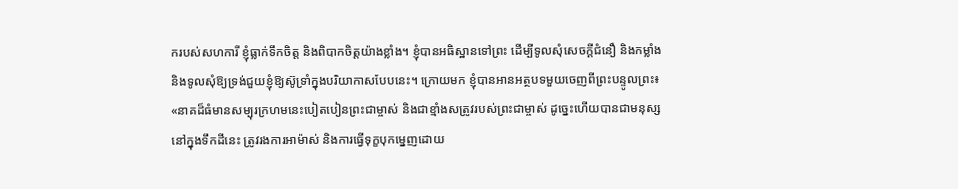ករបស់សហការី ខ្ញុំធ្លាក់ទឹកចិត្ត និងពិបាកចិត្តយ៉ាងខ្លាំង។ ខ្ញុំបានអធិស្ឋានទៅព្រះ ដើម្បីទូលសុំសេចក្តីជំនឿ និងកម្លាំង និងទូលសុំឱ្យទ្រង់ជួយខ្ញុំឱ្យស៊ូទ្រាំក្នុងបរិយាកាសបែបនេះ។ ក្រោយមក ខ្ញុំបានអានអត្ថបទមួយចេញពីព្រះបន្ទូលព្រះ៖ «នាគដ៏ធំមានសម្បុរក្រហមនេះបៀតបៀនព្រះជាម្ចាស់ និងជាខ្មាំងសត្រូវរបស់ព្រះជាម្ចាស់ ដូច្នេះហើយបានជាមនុស្សនៅក្នុងទឹកដីនេះ ត្រូវរងការអាម៉ាស់ និងការធ្វើទុក្ខបុកម្នេញដោយ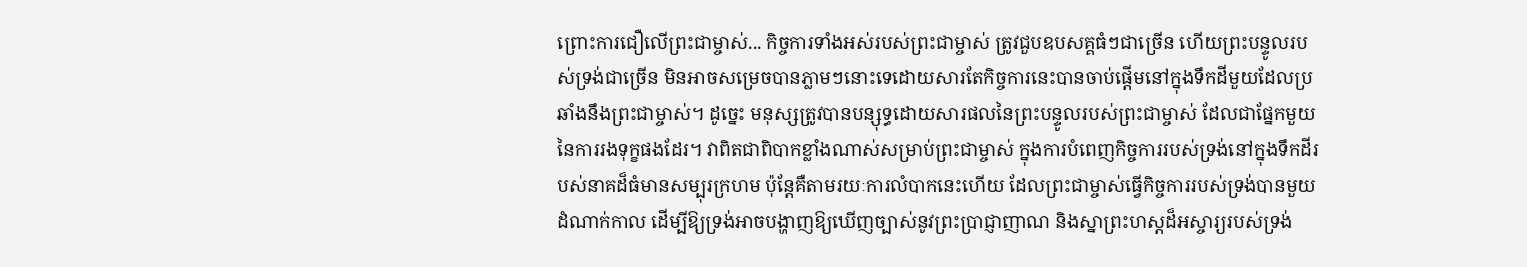ព្រោះការជឿលើព្រះជាម្ចាស់... កិច្ចការទាំងអស់របស់ព្រះជាម្ចាស់ ត្រូវជួបឧបសគ្គធំៗជាច្រើន ហើយព្រះបន្ទូលរបស់ទ្រង់ជាច្រើន មិនអាចសម្រេចបានភ្លាមៗនោះទេដោយសារតែកិច្ចការនេះបានចាប់ផ្ដើមនៅក្នុងទឹកដីមួយដែលប្រឆាំងនឹងព្រះជាម្ចាស់។ ដូច្នេះ មនុស្សត្រូវបានបន្សុទ្ធដោយសារផលនៃព្រះបន្ទូលរបស់ព្រះជាម្ចាស់ ដែលជាផ្នែកមួយនៃការរងទុក្ខផងដែរ។ វាពិតជាពិបាកខ្លាំងណាស់សម្រាប់ព្រះជាម្ចាស់ ក្នុងការបំពេញកិច្ចការរបស់ទ្រង់នៅក្នុងទឹកដីរបស់នាគដ៏ធំមានសម្បុរក្រហម ប៉ុន្ដែគឺតាមរយៈការលំបាកនេះហើយ ដែលព្រះជាម្ចាស់ធ្វើកិច្ចការរបស់ទ្រង់បានមួយដំណាក់កាល ដើម្បីឱ្យទ្រង់អាចបង្ហាញឱ្យឃើញច្បាស់នូវព្រះប្រាជ្ញាញាណ និងស្នាព្រះហស្តដ៏អស្ចារ្យរបស់ទ្រង់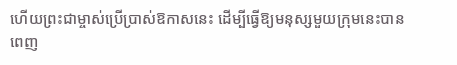ហើយព្រះជាម្ចាស់ប្រើប្រាស់ឱកាសនេះ ដើម្បីធ្វើឱ្យមនុស្សមួយក្រុមនេះបានពេញ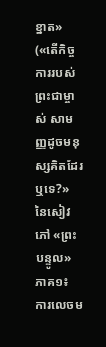ខ្នាត» («តើកិច្ចការរបស់ព្រះជាម្ចាស់ សាមញ្ញដូចមនុស្សគិតដែរឬទេ?» នៃសៀវភៅ «ព្រះបន្ទូល» ភាគ១៖ ការលេចម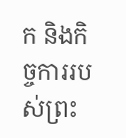ក និងកិច្ចការរបស់ព្រះ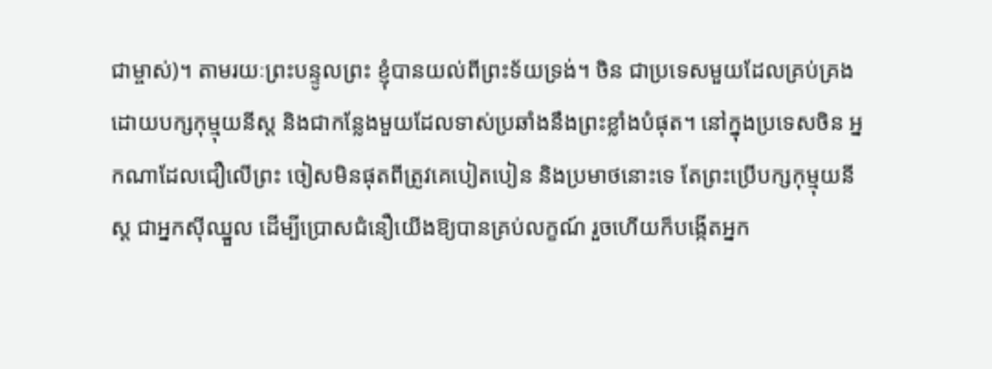ជាម្ចាស់)។ តាមរយៈព្រះបន្ទូលព្រះ ខ្ញុំបានយល់ពីព្រះទ័យទ្រង់។ ចិន ជាប្រទេសមួយដែលគ្រប់គ្រងដោយបក្សកុម្មុយនីស្ត និងជាកន្លែងមួយដែលទាស់ប្រឆាំងនឹងព្រះខ្លាំងបំផុត។ នៅក្នុងប្រទេសចិន អ្នកណាដែលជឿលើព្រះ ចៀសមិនផុតពីត្រូវគេបៀតបៀន និងប្រមាថនោះទេ តែព្រះប្រើបក្សកុម្មុយនីស្ត ជាអ្នកស៊ីឈ្នួល ដើម្បីប្រោសជំនឿយើងឱ្យបានគ្រប់លក្ខណ៍ រួចហើយក៏បង្កើតអ្នក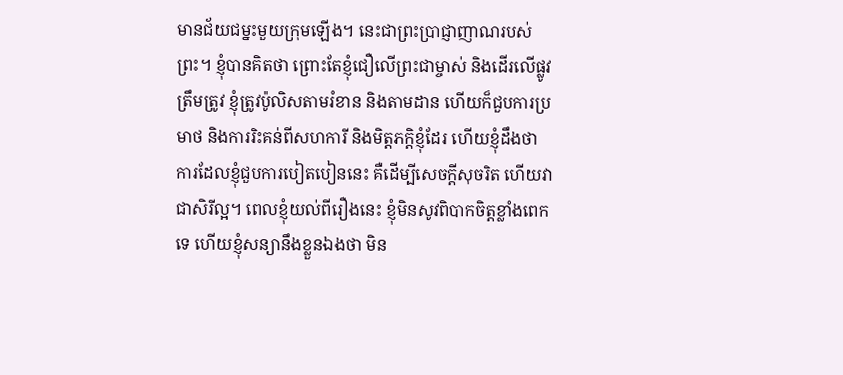មានជ័យជម្នះមួយក្រុមឡើង។ នេះជាព្រះប្រាជ្ញាញាណរបស់ព្រះ។ ខ្ញុំបានគិតថា ព្រោះតែខ្ញុំជឿលើព្រះជាម្ចាស់ និងដើរលើផ្លូវត្រឹមត្រូវ ខ្ញុំត្រូវប៉ូលិសតាមរំខាន និងតាមដាន ហើយក៏ជួបការប្រមាថ និងការរិះគន់ពីសហការី និងមិត្តភក្តិខ្ញុំដែរ ហើយខ្ញុំដឹងថា ការដែលខ្ញុំជួបការបៀតបៀននេះ គឺដើម្បីសេចក្តីសុចរិត ហើយវាជាសិរីល្អ។ ពេលខ្ញុំយល់ពីរឿងនេះ ខ្ញុំមិនសូវពិបាកចិត្តខ្លាំងពេកទេ ហើយខ្ញុំសន្យានឹងខ្លួនឯងថា មិន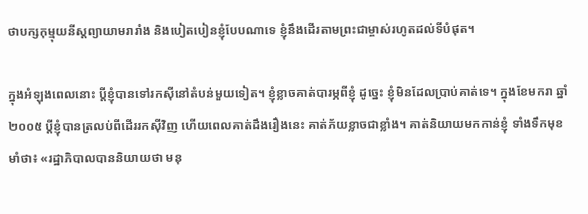ថាបក្សកុម្មុយនីស្តព្យាយាមរារាំង និងបៀតបៀនខ្ញុំបែបណាទេ ខ្ញុំនឹងដើរតាមព្រះជាម្ចាស់រហូតដល់ទីបំផុត។

ក្នុងអំឡុងពេលនោះ ប្ដីខ្ញុំបានទៅរកស៊ីនៅតំបន់មួយទៀត។ ខ្ញុំខ្លាចគាត់បារម្ភពីខ្ញុំ ដូច្នេះ ខ្ញុំមិនដែលប្រាប់គាត់ទេ។ ក្នុងខែមករា ឆ្នាំ២០០៥ ប្ដីខ្ញុំបានត្រលប់ពីដើររកស៊ីវិញ ហើយពេលគាត់ដឹងរឿងនេះ គាត់ភ័យខ្លាចជាខ្លាំង។ គាត់និយាយមកកាន់ខ្ញុំ ទាំងទឹកមុខមាំថា៖ «រដ្ឋាភិបាលបាននិយាយថា មនុ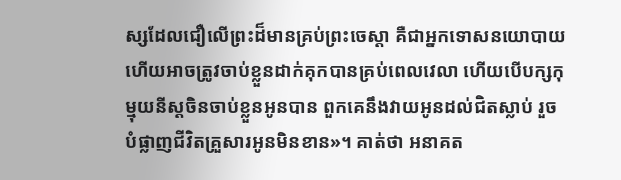ស្សដែលជឿលើព្រះដ៏មានគ្រប់ព្រះចេស្ដា គឺជាអ្នកទោសនយោបាយ ហើយអាចត្រូវចាប់ខ្លួនដាក់គុកបានគ្រប់ពេលវេលា ហើយបើបក្សកុម្មុយនីស្តចិនចាប់ខ្លួនអូនបាន ពួកគេនឹងវាយអូនដល់ជិតស្លាប់ រួចបំផ្លាញជីវិតគ្រួសារអូនមិនខាន»។ គាត់ថា អនាគត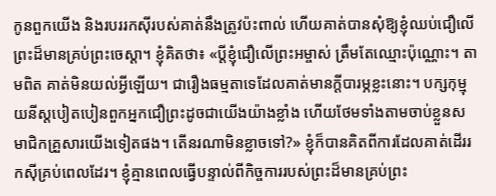កូនពួកយើង និងរបររកស៊ីរបស់គាត់នឹងត្រូវប៉ះពាល់ ហើយគាត់បានសុំឱ្យខ្ញុំឈប់ជឿលើព្រះដ៏មានគ្រប់ព្រះចេស្ដា។ ខ្ញុំគិតថា៖ «ប្ដីខ្ញុំជឿលើព្រះអម្ចាស់ ត្រឹមតែឈ្មោះប៉ុណ្ណោះ។ តាមពិត គាត់មិនយល់អ្វីឡើយ។ ជារឿងធម្មតាទេដែលគាត់មានក្ដីបារម្ភខ្លះនោះ។ បក្សកុម្មុយនីស្តបៀតបៀនពួកអ្នកជឿព្រះដូចជាយើងយ៉ាងខ្លាំង ហើយថែមទាំងតាមចាប់ខ្លួនសមាជិកគ្រួសារយើងទៀតផង។ តើនរណាមិនខ្លាចទៅ?» ខ្ញុំក៏បានគិតពីការដែលគាត់ដើររកស៊ីគ្រប់ពេលដែរ។ ខ្ញុំគ្មានពេលធ្វើបន្ទាល់ពីកិច្ចការរបស់ព្រះដ៏មានគ្រប់ព្រះ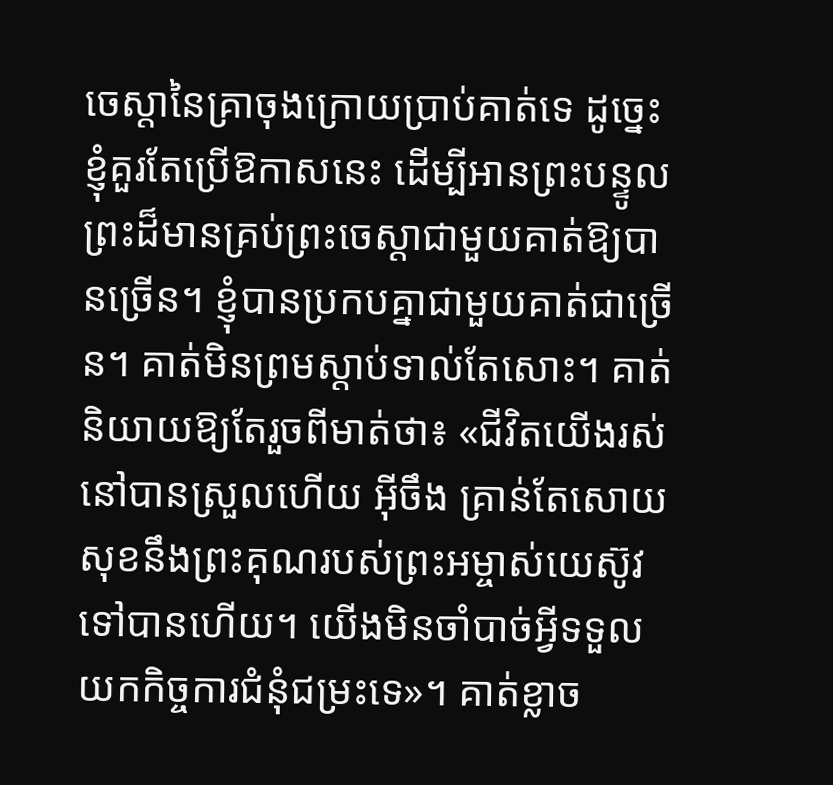ចេស្ដានៃគ្រាចុងក្រោយប្រាប់គាត់ទេ ដូច្នេះ ខ្ញុំគួរតែប្រើឱកាសនេះ ដើម្បីអានព្រះបន្ទូលព្រះដ៏មានគ្រប់ព្រះចេស្ដាជាមួយគាត់ឱ្យបានច្រើន។ ខ្ញុំបានប្រកបគ្នាជាមួយគាត់ជាច្រើន។ គាត់មិនព្រមស្ដាប់ទាល់តែសោះ។ គាត់និយាយឱ្យតែរួចពីមាត់ថា៖ «ជីវិតយើងរស់នៅបានស្រួលហើយ អ៊ីចឹង គ្រាន់តែសោយសុខនឹងព្រះគុណរបស់ព្រះអម្ចាស់យេស៊ូវទៅបានហើយ។ យើងមិនចាំបាច់អ្វីទទួលយកកិច្ចការជំនុំជម្រះទេ»។ គាត់ខ្លាច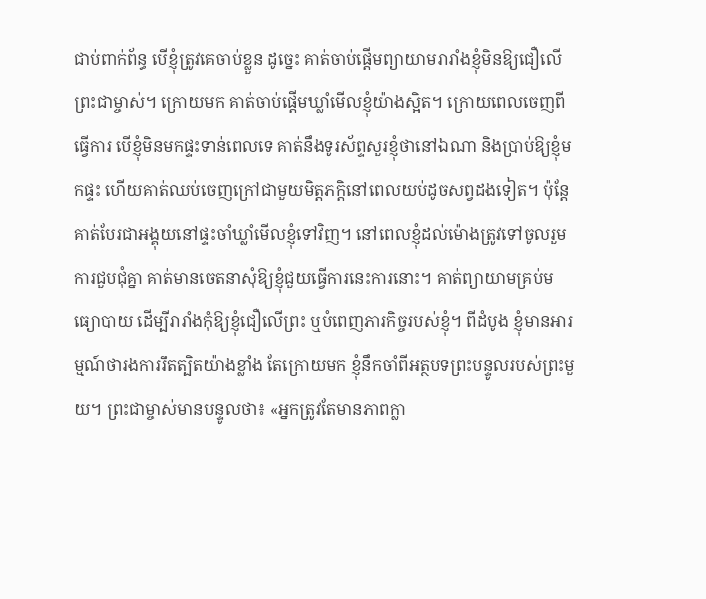ជាប់ពាក់ព័ន្ធ បើខ្ញុំត្រូវគេចាប់ខ្លួន ដូច្នេះ គាត់ចាប់ផ្ដើមព្យាយាមរារាំងខ្ញុំមិនឱ្យជឿលើព្រះជាម្ចាស់។ ក្រោយមក គាត់ចាប់ផ្ដើមឃ្លាំមើលខ្ញុំយ៉ាងស្អិត។ ក្រោយពេលចេញពីធ្វើការ បើខ្ញុំមិនមកផ្ទះទាន់ពេលទេ គាត់នឹងទូរស័ព្ទសួរខ្ញុំថានៅឯណា និងប្រាប់ឱ្យខ្ញុំមកផ្ទះ ហើយគាត់ឈប់ចេញក្រៅជាមួយមិត្តភក្តិនៅពេលយប់ដូចសព្វដងទៀត។ ប៉ុន្តែ គាត់បែរជាអង្គុយនៅផ្ទះចាំឃ្លាំមើលខ្ញុំទៅវិញ។ នៅពេលខ្ញុំដល់ម៉ោងត្រូវទៅចូលរួមការជួបជុំគ្នា គាត់មានចេតនាសុំឱ្យខ្ញុំជួយធ្វើការនេះការនោះ។ គាត់ព្យាយាមគ្រប់មធ្យោបាយ ដើម្បីរារាំងកុំឱ្យខ្ញុំជឿលើព្រះ ឬបំពេញភារកិច្ចរបស់ខ្ញុំ។ ពីដំបូង ខ្ញុំមានអារម្មណ៍ថារងការរឹតត្បិតយ៉ាងខ្លាំង តែក្រោយមក ខ្ញុំនឹកចាំពីអត្ថបទព្រះបន្ទូលរបស់ព្រះមួយ។ ព្រះជាម្ចាស់មានបន្ទូលថា៖ «អ្នកត្រូវតែមានភាពក្លា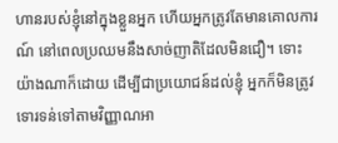ហានរបស់ខ្ញុំនៅក្នុងខ្លួនអ្នក ហើយអ្នកត្រូវតែមានគោលការណ៍ នៅពេលប្រឈមនឹងសាច់ញាតិដែលមិនជឿ។ ទោះយ៉ាងណាក៏ដោយ ដើម្បីជាប្រយោជន៍ដល់ខ្ញុំ អ្នកក៏មិនត្រូវទោរទន់ទៅតាមវិញ្ញាណអា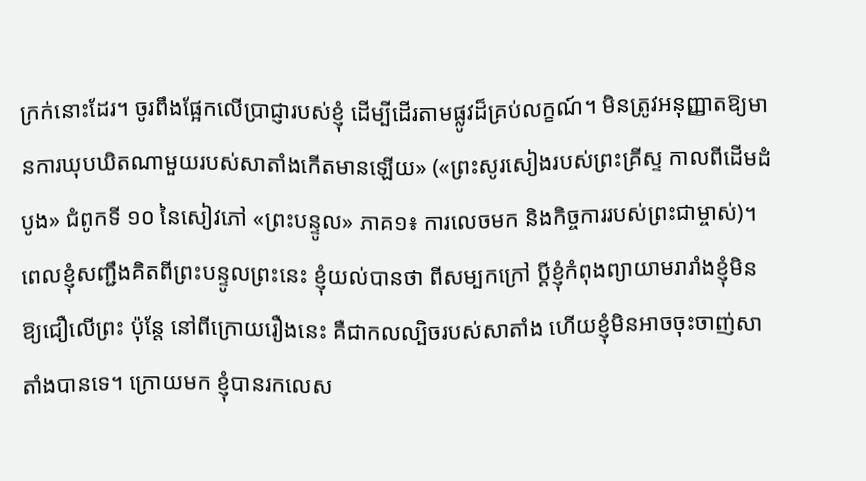ក្រក់នោះដែរ។ ចូរពឹងផ្អែកលើប្រាជ្ញារបស់ខ្ញុំ ដើម្បីដើរតាមផ្លូវដ៏គ្រប់លក្ខណ៍។ មិនត្រូវអនុញ្ញាតឱ្យមានការឃុបឃិតណាមួយរបស់សាតាំងកើតមានឡើយ» («ព្រះសូរសៀងរបស់ព្រះគ្រីស្ទ កាលពីដើមដំបូង» ជំពូកទី ១០ នៃសៀវភៅ «ព្រះបន្ទូល» ភាគ១៖ ការលេចមក និងកិច្ចការរបស់ព្រះជាម្ចាស់)។ ពេលខ្ញុំសញ្ជឹងគិតពីព្រះបន្ទូលព្រះនេះ ខ្ញុំយល់បានថា ពីសម្បកក្រៅ ប្ដីខ្ញុំកំពុងព្យាយាមរារាំងខ្ញុំមិនឱ្យជឿលើព្រះ ប៉ុន្តែ នៅពីក្រោយរឿងនេះ គឺជាកលល្បិចរបស់សាតាំង ហើយខ្ញុំមិនអាចចុះចាញ់សាតាំងបានទេ។ ក្រោយមក ខ្ញុំបានរកលេស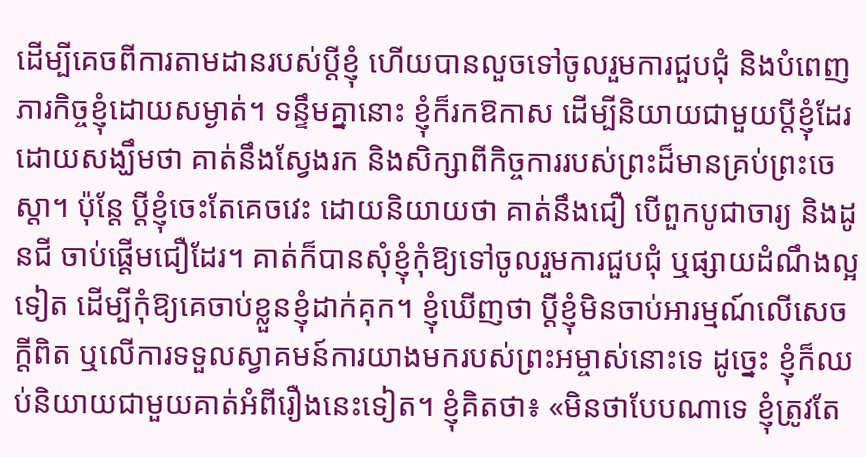ដើម្បីគេចពីការតាមដានរបស់ប្ដីខ្ញុំ ហើយបានលួចទៅចូលរួមការជួបជុំ និងបំពេញភារកិច្ចខ្ញុំដោយសម្ងាត់។ ទន្ទឹមគ្នានោះ ខ្ញុំក៏រកឱកាស ដើម្បីនិយាយជាមួយប្ដីខ្ញុំដែរ ដោយសង្ឃឹមថា គាត់នឹងស្វែងរក និងសិក្សាពីកិច្ចការរបស់ព្រះដ៏មានគ្រប់ព្រះចេស្ដា។ ប៉ុន្តែ ប្ដីខ្ញុំចេះតែគេចវេះ ដោយនិយាយថា គាត់នឹងជឿ បើពួកបូជាចារ្យ និងដូនជី ចាប់ផ្ដើមជឿដែរ។ គាត់ក៏បានសុំខ្ញុំកុំឱ្យទៅចូលរួមការជួបជុំ ឬផ្សាយដំណឹងល្អទៀត ដើម្បីកុំឱ្យគេចាប់ខ្លួនខ្ញុំដាក់គុក។ ខ្ញុំឃើញថា ប្ដីខ្ញុំមិនចាប់អារម្មណ៍លើសេចក្តីពិត ឬលើការទទួលស្វាគមន៍ការយាងមករបស់ព្រះអម្ចាស់នោះទេ ដូច្នេះ ខ្ញុំក៏ឈប់និយាយជាមួយគាត់អំពីរឿងនេះទៀត។ ខ្ញុំគិតថា៖ «មិនថាបែបណាទេ ខ្ញុំត្រូវតែ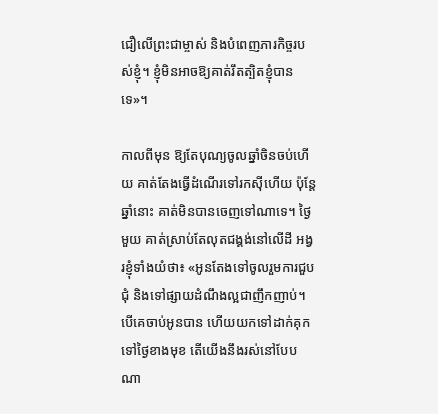ជឿលើព្រះជាម្ចាស់ និងបំពេញភារកិច្ចរបស់ខ្ញុំ។ ខ្ញុំមិនអាចឱ្យគាត់រឹតត្បិតខ្ញុំបានទេ»។

កាលពីមុន ឱ្យតែបុណ្យចូលឆ្នាំចិនចប់ហើយ គាត់តែងធ្វើដំណើរទៅរកស៊ីហើយ ប៉ុន្តែ ឆ្នាំនោះ គាត់មិនបានចេញទៅណាទេ។ ថ្ងៃមួយ គាត់ស្រាប់តែលុតជង្គង់នៅលើដី អង្វរខ្ញុំទាំងយំថា៖ «អូនតែងទៅចូលរួមការជួបជុំ និងទៅផ្សាយដំណឹងល្អជាញឹកញាប់។ បើគេចាប់អូនបាន ហើយយកទៅដាក់គុក ទៅថ្ងៃខាងមុខ តើយើងនឹងរស់នៅបែបណា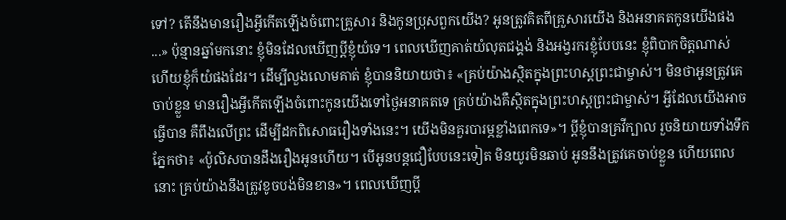ទៅ? តើនឹងមានរឿងអ្វីកើតឡើងចំពោះគ្រួសារ និងកូនប្រុសពួកយើង? អូនត្រូវគិតពីគ្រួសារយើង និងអនាគតកូនយើងផង ...» ប៉ុន្មានឆ្នាំមកនោះ ខ្ញុំមិនដែលឃើញប្ដីខ្ញុំយំទេ។ ពេលឃើញគាត់យំលុតជង្គង់ និងអង្វរករខ្ញុំបែបនេះ ខ្ញុំពិបាកចិត្តណាស់ ហើយខ្ញុំក៏យំផងដែរ។ ដើម្បីលួងលោមគាត់ ខ្ញុំបាននិយាយថា៖ «គ្រប់យ៉ាងស្ថិតក្នុងព្រះហស្តព្រះជាម្ចាស់។ មិនថាអូនត្រូវគេចាប់ខ្លួន មានរឿងអ្វីកើតឡើងចំពោះកូនយើងទៅថ្ងៃអនាគតទេ គ្រប់យ៉ាងគឺស្ថិតក្នុងព្រះហស្តព្រះជាម្ចាស់។ អ្វីដែលយើងអាចធ្វើបាន គឺពឹងលើព្រះ ដើម្បីដកពិសោធរឿងទាំងនេះ។ យើងមិនគួរបារម្ភខ្លាំងពេកទេ»។ ប្ដីខ្ញុំបានគ្រវីក្បាល រួចនិយាយទាំងទឹកភ្នែកថា៖ «ប៉ូលិសបានដឹងរឿងអូនហើយ។ បើអូនបន្តជឿបែបនេះទៀត មិនយូរមិនឆាប់ អូននឹងត្រូវគេចាប់ខ្លួន ហើយពេលនោះ គ្រប់យ៉ាងនឹងត្រូវខូចបង់មិនខាន»។ ពេលឃើញប្ដី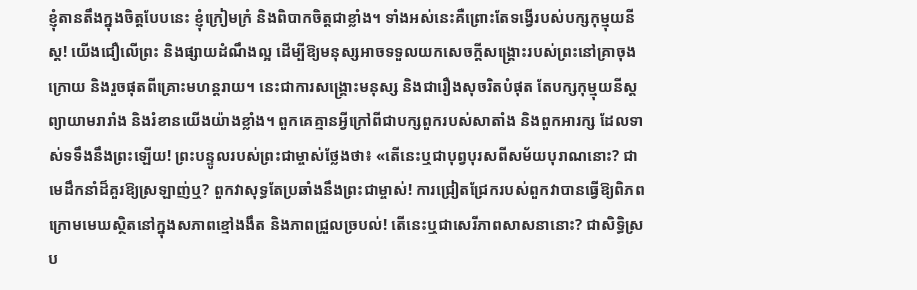ខ្ញុំតានតឹងក្នុងចិត្តបែបនេះ ខ្ញុំក្រៀមក្រំ និងពិបាកចិត្តជាខ្លាំង។ ទាំងអស់នេះគឺព្រោះតែទង្វើរបស់បក្សកុម្មុយនីស្ត! យើងជឿលើព្រះ និងផ្សាយដំណឹងល្អ ដើម្បីឱ្យមនុស្សអាចទទួលយកសេចក្តីសង្រ្គោះរបស់ព្រះនៅគ្រាចុងក្រោយ និងរួចផុតពីគ្រោះមហន្តរាយ។ នេះជាការសង្រ្គោះមនុស្ស និងជារឿងសុចរិតបំផុត តែបក្សកុម្មុយនីស្តព្យាយាមរារាំង និងរំខានយើងយ៉ាងខ្លាំង។ ពួកគេគ្មានអ្វីក្រៅពីជាបក្សពួករបស់សាតាំង និងពួកអារក្ស ដែលទាស់ទទឹងនឹងព្រះឡើយ! ព្រះបន្ទូលរបស់ព្រះជាម្ចាស់ថ្លែងថា៖ «តើនេះឬជាបុព្វបុរសពីសម័យបុរាណនោះ? ជាមេដឹកនាំដ៏គួរឱ្យស្រឡាញ់ឬ? ពួកវាសុទ្ធតែប្រឆាំងនឹងព្រះជាម្ចាស់! ការជ្រៀតជ្រែករបស់ពួកវាបានធ្វើឱ្យពិភពក្រោមមេឃស្ថិតនៅក្នុងសភាពខ្មៅងងឹត និងភាពជ្រួលច្របល់! តើនេះឬជាសេរីភាពសាសនានោះ? ជាសិទ្ធិស្រប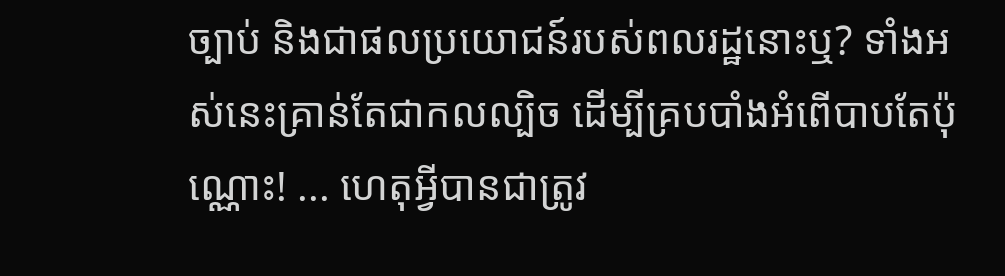ច្បាប់ និងជាផលប្រយោជន៍របស់ពលរដ្ឋនោះឬ? ទាំងអស់នេះគ្រាន់តែជាកលល្បិច ដើម្បីគ្របបាំងអំពើបាបតែប៉ុណ្ណោះ! ... ហេតុអ្វីបានជាត្រូវ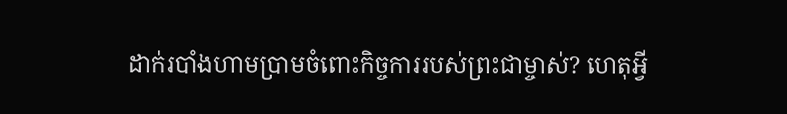ដាក់របាំងហាមប្រាមចំពោះកិច្ចការរបស់ព្រះជាម្ចាស់? ហេតុអ្វី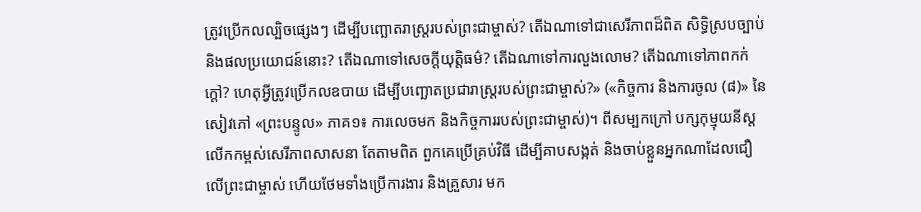ត្រូវប្រើកលល្បិចផ្សេងៗ ដើម្បីបញ្ឆោតរាស្ត្ររបស់ព្រះជាម្ចាស់? តើឯណាទៅជាសេរីភាពដ៏ពិត សិទ្ធិស្របច្បាប់ និងផលប្រយោជន៍នោះ? តើឯណាទៅសេចក្តីយុត្តិធម៌? តើឯណាទៅការលួងលោម? តើឯណាទៅភាពកក់ក្ដៅ? ហេតុអ្វីត្រូវប្រើកលឧបាយ ដើម្បីបញ្ឆោតប្រជារាស្ត្ររបស់ព្រះជាម្ចាស់?» («កិច្ចការ និងការចូល (៨)» នៃសៀវភៅ «ព្រះបន្ទូល» ភាគ១៖ ការលេចមក និងកិច្ចការរបស់ព្រះជាម្ចាស់)។ ពីសម្បកក្រៅ បក្សកុម្មុយនីស្តលើកកម្ពស់សេរីភាពសាសនា តែតាមពិត ពួកគេប្រើគ្រប់វិធី ដើម្បីគាបសង្កត់ និងចាប់ខ្លួនអ្នកណាដែលជឿលើព្រះជាម្ចាស់ ហើយថែមទាំងប្រើការងារ និងគ្រួសារ មក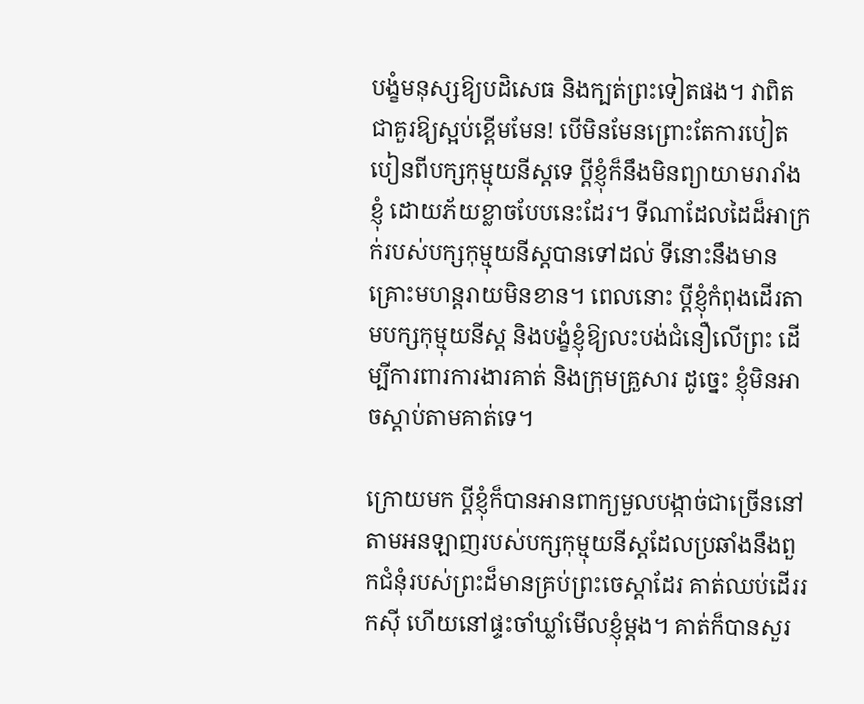បង្ខំមនុស្សឱ្យបដិសេធ និងក្បត់ព្រះទៀតផង។ វាពិតជាគួរឱ្យស្អប់ខ្ពើមមែន! បើមិនមែនព្រោះតែការបៀតបៀនពីបក្សកុម្មុយនីស្តទេ ប្តីខ្ញុំក៏នឹងមិនព្យាយាមរារាំងខ្ញុំ ដោយភ័យខ្លាចបែបនេះដែរ។ ទីណាដែលដៃដ៏អាក្រក់របស់បក្សកុម្មុយនីស្តបានទៅដល់ ទីនោះនឹងមានគ្រោះមហន្តរាយមិនខាន។ ពេលនោះ ប្ដីខ្ញុំកំពុងដើរតាមបក្សកុម្មុយនីស្ត និងបង្ខំខ្ញុំឱ្យលះបង់ជំនឿលើព្រះ ដើម្បីការពារការងារគាត់ និងក្រុមគ្រួសារ ដូច្នេះ ខ្ញុំមិនអាចស្ដាប់តាមគាត់ទេ។

ក្រោយមក ប្ដីខ្ញុំក៏បានអានពាក្យមួលបង្កាច់ជាច្រើននៅតាមអនឡាញរបស់បក្សកុម្មុយនីស្តដែលប្រឆាំងនឹងពួកជំនុំរបស់ព្រះដ៏មានគ្រប់ព្រះចេស្ដាដែរ គាត់ឈប់ដើររកស៊ី ហើយនៅផ្ទះចាំឃ្លាំមើលខ្ញុំម្ដង។ គាត់ក៏បានសួរ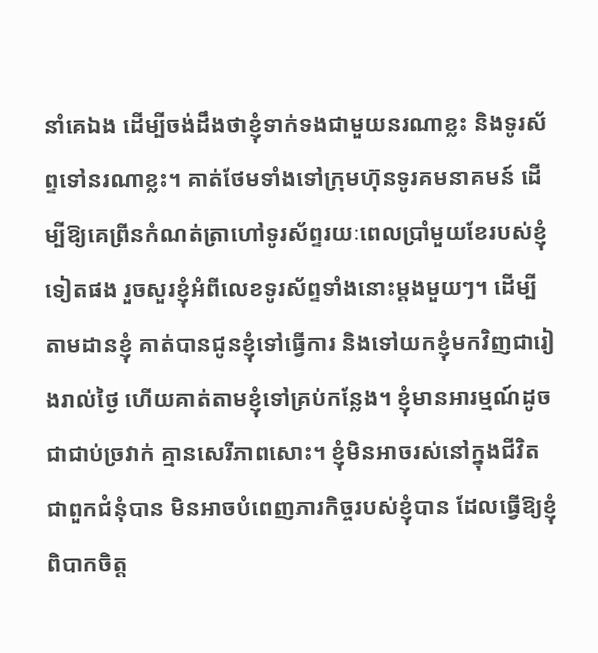នាំគេឯង ដើម្បីចង់ដឹងថាខ្ញុំទាក់ទងជាមួយនរណាខ្លះ និងទូរស័ព្ទទៅនរណាខ្លះ។ គាត់ថែមទាំងទៅក្រុមហ៊ុនទូរគមនាគមន៍ ដើម្បីឱ្យគេព្រីនកំណត់ត្រាហៅទូរស័ព្ទរយៈពេលប្រាំមួយខែរបស់ខ្ញុំទៀតផង រួចសួរខ្ញុំអំពីលេខទូរស័ព្ទទាំងនោះម្ដងមួយៗ។ ដើម្បីតាមដានខ្ញុំ គាត់បានជូនខ្ញុំទៅធ្វើការ និងទៅយកខ្ញុំមកវិញជារៀងរាល់ថ្ងៃ ហើយគាត់តាមខ្ញុំទៅគ្រប់កន្លែង។ ខ្ញុំមានអារម្មណ៍ដូចជាជាប់ច្រវាក់ គ្មានសេរីភាពសោះ។ ខ្ញុំមិនអាចរស់នៅក្នុងជីវិតជាពួកជំនុំបាន មិនអាចបំពេញភារកិច្ចរបស់ខ្ញុំបាន ដែលធ្វើឱ្យខ្ញុំពិបាកចិត្ត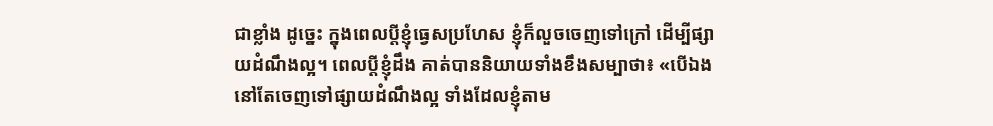ជាខ្លាំង ដូច្នេះ ក្នុងពេលប្ដីខ្ញុំធ្វេសប្រហែស ខ្ញុំក៏លួចចេញទៅក្រៅ ដើម្បីផ្សាយដំណឹងល្អ។ ពេលប្ដីខ្ញុំដឹង គាត់បាននិយាយទាំងខឹងសម្បាថា៖ «បើឯងនៅតែចេញទៅផ្សាយដំណឹងល្អ ទាំងដែលខ្ញុំតាម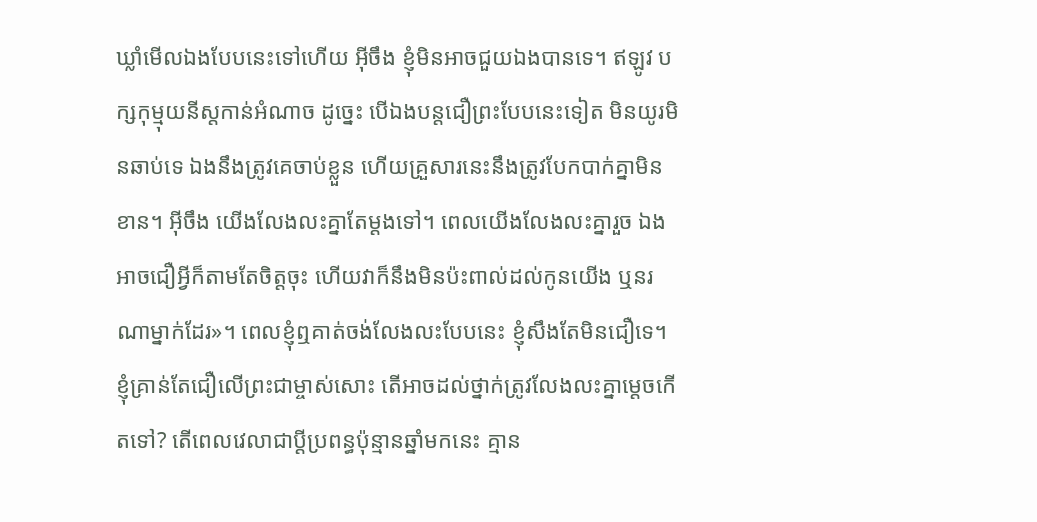ឃ្លាំមើលឯងបែបនេះទៅហើយ អ៊ីចឹង ខ្ញុំមិនអាចជួយឯងបានទេ។ ឥឡូវ បក្សកុម្មុយនីស្តកាន់អំណាច ដូច្នេះ បើឯងបន្តជឿព្រះបែបនេះទៀត មិនយូរមិនឆាប់ទេ ឯងនឹងត្រូវគេចាប់ខ្លួន ហើយគ្រួសារនេះនឹងត្រូវបែកបាក់គ្នាមិនខាន។ អ៊ីចឹង យើងលែងលះគ្នាតែម្ដងទៅ។ ពេលយើងលែងលះគ្នារួច ឯងអាចជឿអ្វីក៏តាមតែចិត្តចុះ ហើយវាក៏នឹងមិនប៉ះពាល់ដល់កូនយើង ឬនរណាម្នាក់ដែរ»។ ពេលខ្ញុំឮគាត់ចង់លែងលះបែបនេះ ខ្ញុំសឹងតែមិនជឿទេ។ ខ្ញុំគ្រាន់តែជឿលើព្រះជាម្ចាស់សោះ តើអាចដល់ថ្នាក់ត្រូវលែងលះគ្នាម្ដេចកើតទៅ? តើពេលវេលាជាប្ដីប្រពន្ធប៉ុន្មានឆ្នាំមកនេះ គ្មាន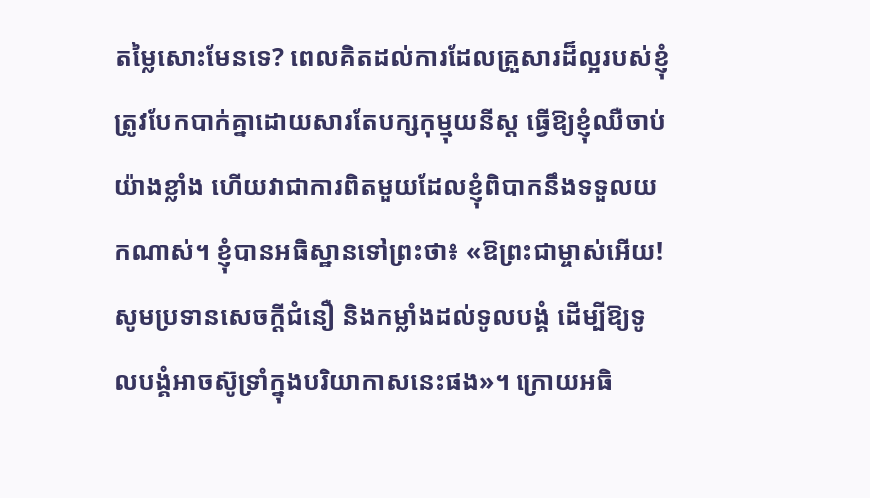តម្លៃសោះមែនទេ? ពេលគិតដល់ការដែលគ្រួសារដ៏ល្អរបស់ខ្ញុំ ត្រូវបែកបាក់គ្នាដោយសារតែបក្សកុម្មុយនីស្ត ធ្វើឱ្យខ្ញុំឈឺចាប់យ៉ាងខ្លាំង ហើយវាជាការពិតមួយដែលខ្ញុំពិបាកនឹងទទួលយកណាស់។ ខ្ញុំបានអធិស្ឋានទៅព្រះថា៖ «ឱព្រះជាម្ចាស់អើយ! សូមប្រទានសេចក្តីជំនឿ និងកម្លាំងដល់ទូលបង្គំ ដើម្បីឱ្យទូលបង្គំអាចស៊ូទ្រាំក្នុងបរិយាកាសនេះផង»។ ក្រោយអធិ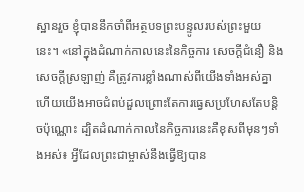ស្ឋានរួច ខ្ញុំបាននឹកចាំពីអត្ថបទព្រះបន្ទូលរបស់ព្រះមួយនេះ។ «នៅក្នុងដំណាក់កាលនេះនៃកិច្ចការ សេចក្ដីជំនឿ និងសេចក្ដីស្រឡាញ់ គឺត្រូវការខ្លាំងណាស់ពីយើងទាំងអស់គ្នា ហើយយើងអាចជំពប់ដួលព្រោះតែការធ្វេសប្រហែសតែបន្តិចប៉ុណ្ណោះ ដ្បិតដំណាក់កាលនៃកិច្ចការនេះគឺខុសពីមុនៗទាំងអស់៖ អ្វីដែលព្រះជាម្ចាស់នឹងធ្វើឱ្យបាន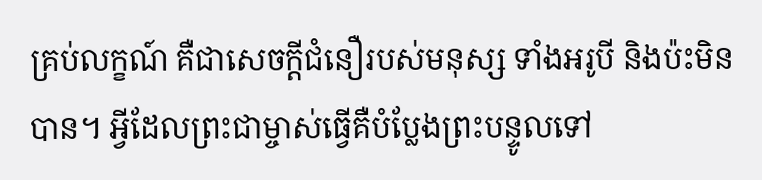គ្រប់លក្ខណ៍ គឺជាសេចក្ដីជំនឿរបស់មនុស្ស ទាំងអរូបី និងប៉ះមិនបាន។ អ្វីដែលព្រះជាម្ចាស់ធ្វើគឺបំប្លែងព្រះបន្ទូលទៅ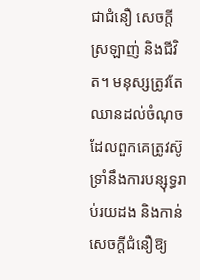ជាជំនឿ សេចក្ដីស្រឡាញ់ និងជីវិត។ មនុស្សត្រូវតែឈានដល់ចំណុចដែលពួកគេត្រូវស៊ូទ្រាំនឹងការបន្សុទ្ធរាប់រយដង និងកាន់សេចក្ដីជំនឿឱ្យ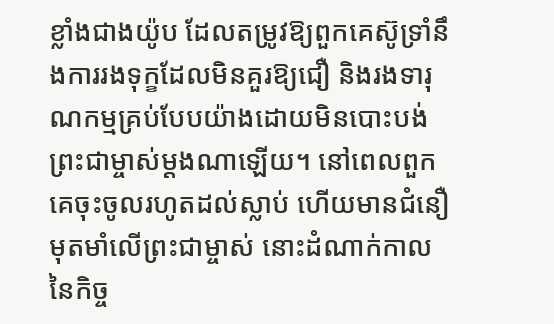ខ្លាំងជាងយ៉ូប ដែលតម្រូវឱ្យពួកគេស៊ូទ្រាំនឹងការរងទុក្ខដែលមិនគួរឱ្យជឿ និងរងទារុណកម្មគ្រប់បែបយ៉ាងដោយមិនបោះបង់ព្រះជាម្ចាស់ម្ដងណាឡើយ។ នៅពេលពួកគេចុះចូលរហូតដល់ស្លាប់ ហើយមានជំនឿមុតមាំលើព្រះជាម្ចាស់ នោះដំណាក់កាលនៃកិច្ច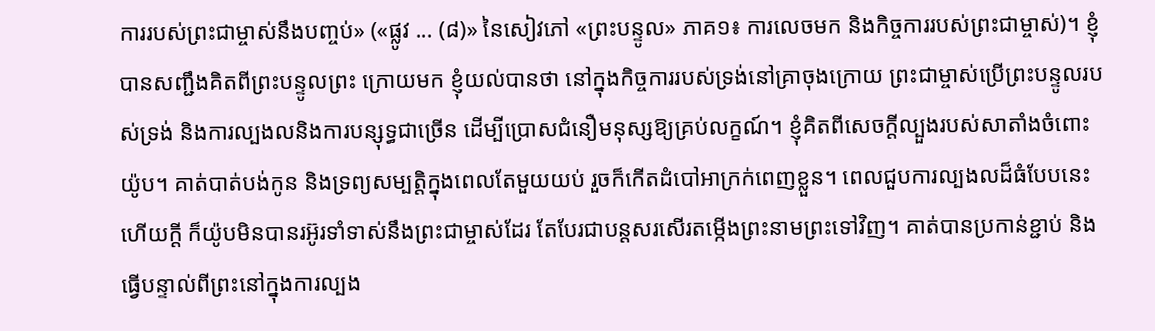ការរបស់ព្រះជាម្ចាស់នឹងបញ្ចប់» («ផ្លូវ ... (៨)» នៃសៀវភៅ «ព្រះបន្ទូល» ភាគ១៖ ការលេចមក និងកិច្ចការរបស់ព្រះជាម្ចាស់)។ ខ្ញុំបានសញ្ជឹងគិតពីព្រះបន្ទូលព្រះ ក្រោយមក ខ្ញុំយល់បានថា នៅក្នុងកិច្ចការរបស់ទ្រង់នៅគ្រាចុងក្រោយ ព្រះជាម្ចាស់ប្រើព្រះបន្ទូលរបស់ទ្រង់ និងការល្បងលនិងការបន្សុទ្ធជាច្រើន ដើម្បីប្រោសជំនឿមនុស្សឱ្យគ្រប់លក្ខណ៍។ ខ្ញុំគិតពីសេចក្ដីល្បួងរបស់សាតាំងចំពោះយ៉ូប។ គាត់បាត់បង់កូន និងទ្រព្យសម្បត្តិក្នុងពេលតែមួយយប់ រួចក៏កើតដំបៅអាក្រក់ពេញខ្លួន។ ពេលជួបការល្បងលដ៏ធំបែបនេះហើយក្ដី ក៏យ៉ូបមិនបានរអ៊ូរទាំទាស់នឹងព្រះជាម្ចាស់ដែរ តែបែរជាបន្តសរសើរតម្កើងព្រះនាមព្រះទៅវិញ។ គាត់បានប្រកាន់ខ្ជាប់ និងធ្វើបន្ទាល់ពីព្រះនៅក្នុងការល្បង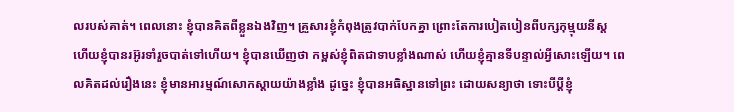លរបស់គាត់។ ពេលនោះ ខ្ញុំបានគិតពីខ្លួនឯងវិញ។ គ្រួសារខ្ញុំកំពុងត្រូវបាក់បែកគ្នា ព្រោះតែការបៀតបៀនពីបក្សកុម្មុយនីស្ត ហើយខ្ញុំបានរអ៊ូរទាំរួចបាត់ទៅហើយ។ ខ្ញុំបានឃើញថា កម្ពស់ខ្ញុំពិតជាទាបខ្លាំងណាស់ ហើយខ្ញុំគ្មានទីបន្ទាល់អ្វីសោះឡើយ។ ពេលគិតដល់រឿងនេះ ខ្ញុំមានអារម្មណ៍សោកស្ដាយយ៉ាងខ្លាំង ដូច្នេះ ខ្ញុំបានអធិស្ឋានទៅព្រះ ដោយសន្យាថា ទោះបីប្ដីខ្ញុំ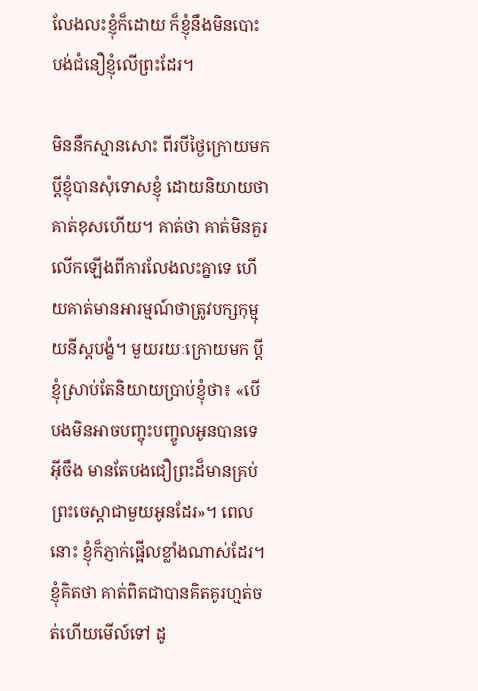លែងលះខ្ញុំក៏ដោយ ក៏ខ្ញុំនឹងមិនបោះបង់ជំនឿខ្ញុំលើព្រះដែរ។

មិននឹកស្មានសោះ ពីរបីថ្ងៃក្រោយមក ប្ដីខ្ញុំបានសុំទោសខ្ញុំ ដោយនិយាយថា គាត់ខុសហើយ។ គាត់ថា គាត់មិនគួរលើកឡើងពីការលែងលះគ្នាទេ ហើយគាត់មានអារម្មណ៍ថាត្រូវបក្សកុម្មុយនីស្តបង្ខំ។ មួយរយៈក្រោយមក ប្ដីខ្ញុំស្រាប់តែនិយាយប្រាប់ខ្ញុំថា៖ «បើបងមិនអាចបញ្ចុះបញ្ចូលអូនបានទេ អ៊ីចឹង មានតែបងជឿព្រះដ៏មានគ្រប់ព្រះចេស្ដាជាមួយអូនដែរ»។ ពេលនោះ ខ្ញុំក៏ភ្ញាក់ផ្អើលខ្លាំងណាស់ដែរ។ ខ្ញុំគិតថា គាត់ពិតជាបានគិតគូរហ្មត់ចត់ហើយមើល៍ទៅ ដូ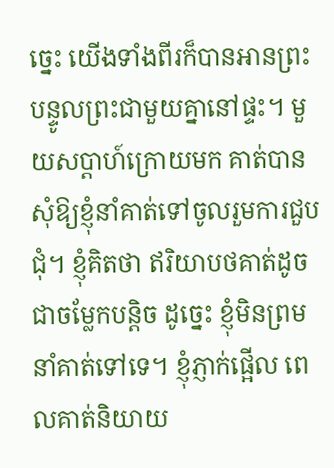ច្នេះ យើងទាំងពីរក៏បានអានព្រះបន្ទូលព្រះជាមួយគ្នានៅផ្ទះ។ មួយសប្ដាហ៍ក្រោយមក គាត់បានសុំឱ្យខ្ញុំនាំគាត់ទៅចូលរួមការជួបជុំ។ ខ្ញុំគិតថា ឥរិយាបថគាត់ដូចជាចម្លែកបន្ដិច ដូច្នេះ ខ្ញុំមិនព្រមនាំគាត់ទៅទេ។ ខ្ញុំភ្ញាក់ផ្អើល ពេលគាត់និយាយ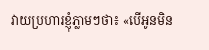វាយប្រហារខ្ញុំភ្លាមៗថា៖ «បើអូនមិន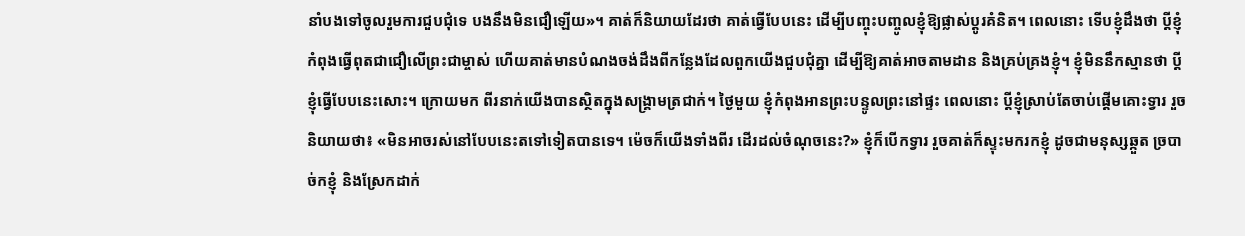នាំបងទៅចូលរួមការជួបជុំទេ បងនឹងមិនជឿឡើយ»។ គាត់ក៏និយាយដែរថា គាត់ធ្វើបែបនេះ ដើម្បីបញ្ចុះបញ្ចូលខ្ញុំឱ្យផ្លាស់ប្ដូរគំនិត។ ពេលនោះ ទើបខ្ញុំដឹងថា ប្ដីខ្ញុំកំពុងធ្វើពុតជាជឿលើព្រះជាម្ចាស់ ហើយគាត់មានបំណងចង់ដឹងពីកន្លែងដែលពួកយើងជួបជុំគ្នា ដើម្បីឱ្យគាត់អាចតាមដាន និងគ្រប់គ្រងខ្ញុំ។ ខ្ញុំមិននឹកស្មានថា ប្ដីខ្ញុំធ្វើបែបនេះសោះ។ ក្រោយមក ពីរនាក់យើងបានស្ថិតក្នុងសង្រ្គាមត្រជាក់។ ថ្ងៃមួយ ខ្ញុំកំពុងអានព្រះបន្ទូលព្រះនៅផ្ទះ ពេលនោះ ប្ដីខ្ញុំស្រាប់តែចាប់ផ្ដើមគោះទ្វារ រួចនិយាយថា៖ «មិនអាចរស់នៅបែបនេះតទៅទៀតបានទេ។ ម៉េចក៏យើងទាំងពីរ ដើរដល់ចំណុចនេះ?» ខ្ញុំក៏បើកទ្វារ រួចគាត់ក៏ស្ទុះមករកខ្ញុំ ដូចជាមនុស្សឆ្កួត ច្របាច់កខ្ញុំ និងស្រែកដាក់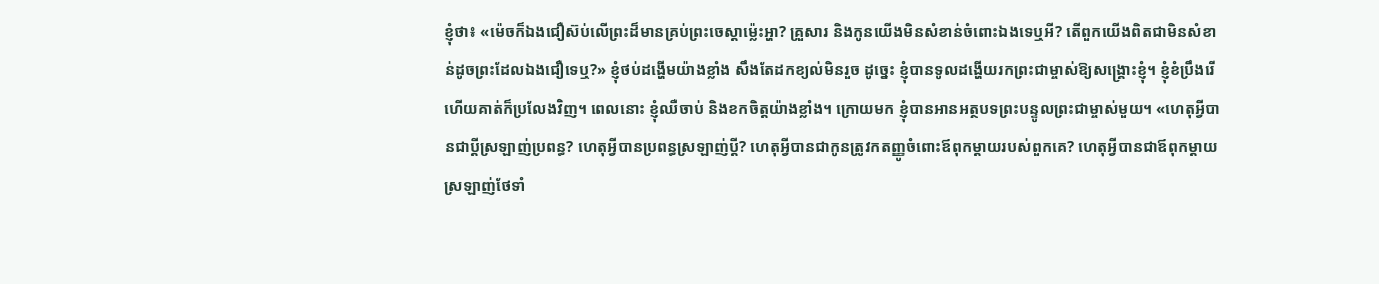ខ្ញុំថា៖ «ម៉េចក៏ឯងជឿស៊ប់លើព្រះដ៏មានគ្រប់ព្រះចេស្ដាម្ល៉េះអ្ហា? គ្រួសារ និងកូនយើងមិនសំខាន់ចំពោះឯងទេឬអី? តើពួកយើងពិតជាមិនសំខាន់ដូចព្រះដែលឯងជឿទេឬ?» ខ្ញុំថប់ដង្ហើមយ៉ាងខ្លាំង សឹងតែដកខ្យល់មិនរួច ដូច្នេះ ខ្ញុំបានទូលដង្ហើយរកព្រះជាម្ចាស់ឱ្យសង្គ្រោះខ្ញុំ។ ខ្ញុំខំប្រឹងរើ ហើយគាត់ក៏ប្រលែងវិញ។ ពេលនោះ ខ្ញុំឈឺចាប់ និងខកចិត្តយ៉ាងខ្លាំង។ ក្រោយមក ខ្ញុំបានអានអត្ថបទព្រះបន្ទូលព្រះជាម្ចាស់មួយ។ «ហេតុអ្វីបានជាប្ដីស្រឡាញ់ប្រពន្ធ? ហេតុអ្វីបានប្រពន្ធស្រឡាញ់ប្ដី? ហេតុអ្វីបានជាកូនត្រូវកតញ្ញូចំពោះឪពុកម្ដាយរបស់ពួកគេ? ហេតុអ្វីបានជាឪពុកម្ដាយស្រឡាញ់ថែទាំ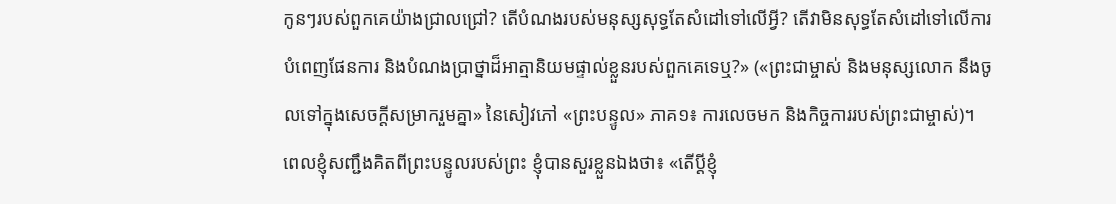កូនៗរបស់ពួកគេយ៉ាងជ្រាលជ្រៅ? តើបំណងរបស់មនុស្សសុទ្ធតែសំដៅទៅលើអ្វី? តើវាមិនសុទ្ធតែសំដៅទៅលើការបំពេញផែនការ និងបំណងប្រាថ្នាដ៏អាត្មានិយមផ្ទាល់ខ្លួនរបស់ពួកគេទេឬ?» («ព្រះជាម្ចាស់ និងមនុស្សលោក នឹងចូលទៅក្នុងសេចក្ដីសម្រាករួមគ្នា» នៃសៀវភៅ «ព្រះបន្ទូល» ភាគ១៖ ការលេចមក និងកិច្ចការរបស់ព្រះជាម្ចាស់)។ ពេលខ្ញុំសញ្ជឹងគិតពីព្រះបន្ទូលរបស់ព្រះ ខ្ញុំបានសួរខ្លួនឯងថា៖ «តើប្ដីខ្ញុំ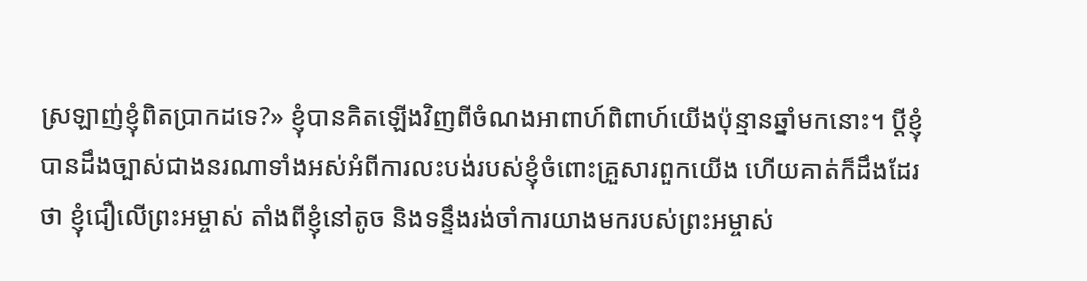ស្រឡាញ់ខ្ញុំពិតប្រាកដទេ?» ខ្ញុំបានគិតឡើងវិញពីចំណងអាពាហ៍ពិពាហ៍យើងប៉ុន្មានឆ្នាំមកនោះ។ ប្ដីខ្ញុំបានដឹងច្បាស់ជាងនរណាទាំងអស់អំពីការលះបង់របស់ខ្ញុំចំពោះគ្រួសារពួកយើង ហើយគាត់ក៏ដឹងដែរថា ខ្ញុំជឿលើព្រះអម្ចាស់ តាំងពីខ្ញុំនៅតូច និងទន្ទឹងរង់ចាំការយាងមករបស់ព្រះអម្ចាស់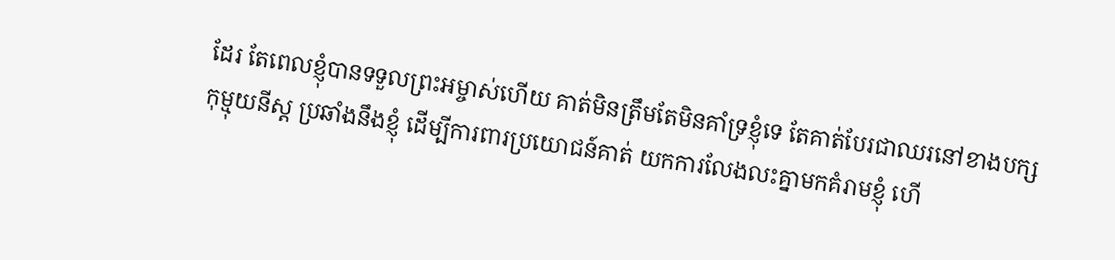ដែរ តែពេលខ្ញុំបានទទួលព្រះអម្ចាស់ហើយ គាត់មិនត្រឹមតែមិនគាំទ្រខ្ញុំទេ តែគាត់បែរជាឈរនៅខាងបក្សកុម្មុយនីស្ត ប្រឆាំងនឹងខ្ញុំ ដើម្បីការពារប្រយោជន៍គាត់ យកការលែងលះគ្នាមកគំរាមខ្ញុំ ហើ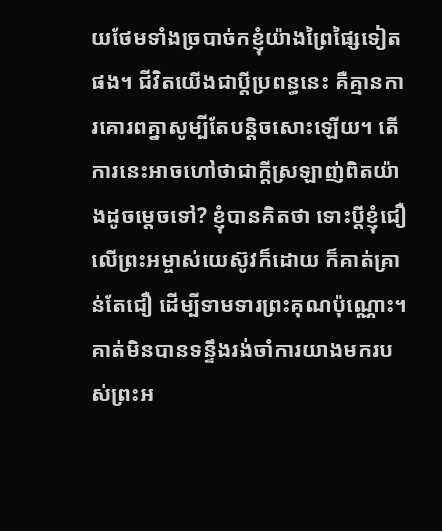យថែមទាំងច្របាច់កខ្ញុំយ៉ាងព្រៃផ្សៃទៀតផង។ ជីវិតយើងជាប្តីប្រពន្ធនេះ គឺគ្មានការគោរពគ្នាសូម្បីតែបន្តិចសោះឡើយ។ តើការនេះអាចហៅថាជាក្ដីស្រឡាញ់ពិតយ៉ាងដូចម្ដេចទៅ? ខ្ញុំបានគិតថា ទោះប្ដីខ្ញុំជឿលើព្រះអម្ចាស់យេស៊ូវក៏ដោយ ក៏គាត់គ្រាន់តែជឿ ដើម្បីទាមទារព្រះគុណប៉ុណ្ណោះ។ គាត់មិនបានទន្ទឹងរង់ចាំការយាងមករបស់ព្រះអ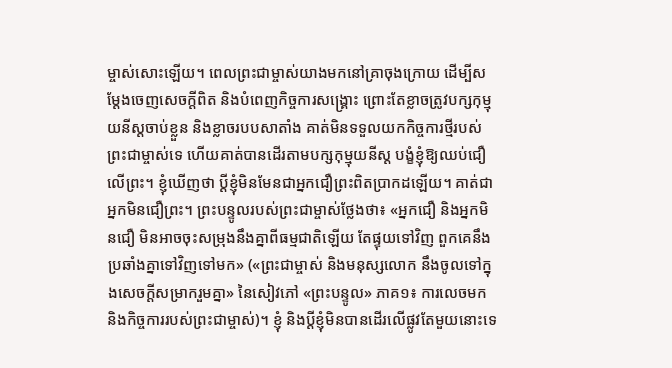ម្ចាស់សោះឡើយ។ ពេលព្រះជាម្ចាស់យាងមកនៅគ្រាចុងក្រោយ ដើម្បីសម្ដែងចេញសេចក្តីពិត និងបំពេញកិច្ចការសង្រ្គោះ ព្រោះតែខ្លាចត្រូវបក្សកុម្មុយនីស្តចាប់ខ្លួន និងខ្លាចរបបសាតាំង គាត់មិនទទួលយកកិច្ចការថ្មីរបស់ព្រះជាម្ចាស់ទេ ហើយគាត់បានដើរតាមបក្សកុម្មុយនីស្ត បង្ខំខ្ញុំឱ្យឈប់ជឿលើព្រះ។ ខ្ញុំឃើញថា ប្ដីខ្ញុំមិនមែនជាអ្នកជឿព្រះពិតប្រាកដឡើយ។ គាត់ជាអ្នកមិនជឿព្រះ។ ព្រះបន្ទូលរបស់ព្រះជាម្ចាស់ថ្លែងថា៖ «អ្នកជឿ និងអ្នកមិនជឿ មិនអាចចុះសម្រុងនឹងគ្នាពីធម្មជាតិឡើយ តែផ្ទុយទៅវិញ ពួកគេនឹងប្រឆាំងគ្នាទៅវិញទៅមក» («ព្រះជាម្ចាស់ និងមនុស្សលោក នឹងចូលទៅក្នុងសេចក្ដីសម្រាករួមគ្នា» នៃសៀវភៅ «ព្រះបន្ទូល» ភាគ១៖ ការលេចមក និងកិច្ចការរបស់ព្រះជាម្ចាស់)។ ខ្ញុំ និងប្ដីខ្ញុំមិនបានដើរលើផ្លូវតែមួយនោះទេ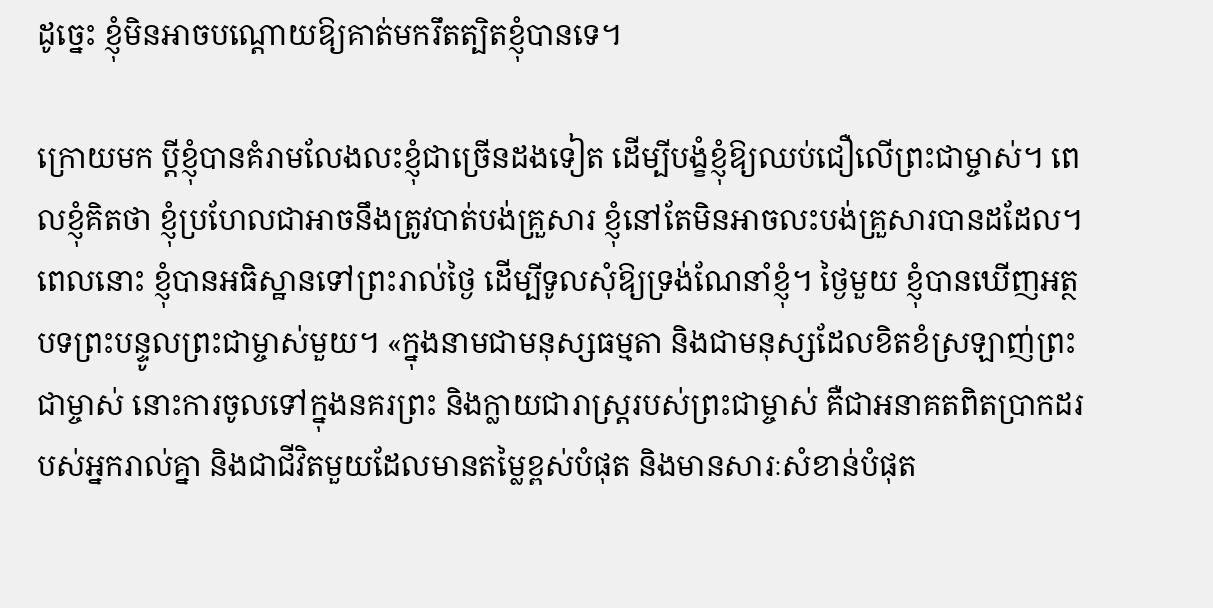ដូច្នេះ ខ្ញុំមិនអាចបណ្ដោយឱ្យគាត់មករឹតត្បិតខ្ញុំបានទេ។

ក្រោយមក ប្ដីខ្ញុំបានគំរាមលែងលះខ្ញុំជាច្រើនដងទៀត ដើម្បីបង្ខំខ្ញុំឱ្យឈប់ជឿលើព្រះជាម្ចាស់។ ពេលខ្ញុំគិតថា ខ្ញុំប្រហែលជាអាចនឹងត្រូវបាត់បង់គ្រួសារ ខ្ញុំនៅតែមិនអាចលះបង់គ្រួសារបានដដែល។ ពេលនោះ ខ្ញុំបានអធិស្ឋានទៅព្រះរាល់ថ្ងៃ ដើម្បីទូលសុំឱ្យទ្រង់ណែនាំខ្ញុំ។ ថ្ងៃមួយ ខ្ញុំបានឃើញអត្ថបទព្រះបន្ទូលព្រះជាម្ចាស់មួយ។ «ក្នុងនាមជាមនុស្សធម្មតា និងជាមនុស្សដែលខិតខំស្រឡាញ់ព្រះជាម្ចាស់ នោះការចូលទៅក្នុងនគរព្រះ និងក្លាយជារាស្ដ្ររបស់ព្រះជាម្ចាស់ គឺជាអនាគតពិតប្រាកដរបស់អ្នករាល់គ្នា និងជាជីវិតមួយដែលមានតម្លៃខ្ពស់បំផុត និងមានសារៈសំខាន់បំផុត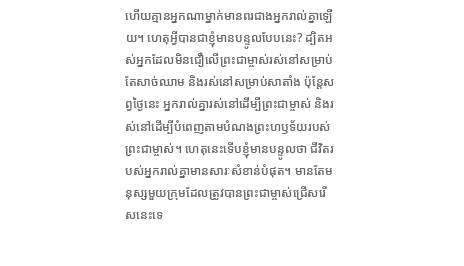ហើយគ្មានអ្នកណាម្នាក់មានពរជាងអ្នករាល់គ្នាឡើយ។ ហេតុអ្វីបានជាខ្ញុំមានបន្ទូលបែបនេះ? ដ្បិតអស់អ្នកដែលមិនជឿលើព្រះជាម្ចាស់រស់នៅសម្រាប់តែសាច់ឈាម និងរស់នៅសម្រាប់សាតាំង ប៉ុន្តែសព្វថ្ងៃនេះ អ្នករាល់គ្នារស់នៅដើម្បីព្រះជាម្ចាស់ និងរស់នៅដើម្បីបំពេញតាមបំណងព្រះហឫទ័យរបស់ព្រះជាម្ចាស់។ ហេតុនេះទើបខ្ញុំមានបន្ទូលថា ជីវិតរបស់អ្នករាល់គ្នាមានសារៈសំខាន់បំផុត។ មានតែមនុស្សមួយក្រុមដែលត្រូវបានព្រះជាម្ចាស់ជ្រើសរើសនេះទេ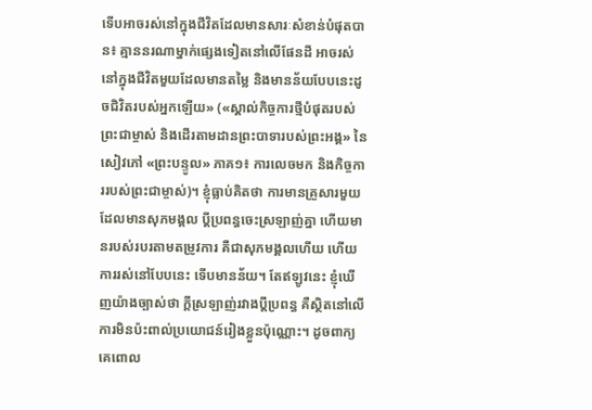ទើបអាចរស់នៅក្នុងជីវិតដែលមានសារៈសំខាន់បំផុតបាន៖ គ្មាននរណាម្នាក់ផ្សេងទៀតនៅលើផែនដី អាចរស់នៅក្នុងជីវិតមួយដែលមានតម្លៃ និងមានន័យបែបនេះដូចជិវិតរបស់អ្នកឡើយ» («ស្គាល់កិច្ចការថ្មីបំផុតរបស់ព្រះជាម្ចាស់ និងដើរតាមដានព្រះបាទារបស់ព្រះអង្គ» នៃសៀវភៅ «ព្រះបន្ទូល» ភាគ១៖ ការលេចមក និងកិច្ចការរបស់ព្រះជាម្ចាស់)។ ខ្ញុំធ្លាប់គិតថា ការមានគ្រួសារមួយដែលមានសុភមង្គល ប្ដីប្រពន្ធចេះស្រឡាញ់គ្នា ហើយមានរបស់របរតាមតម្រូវការ គឺជាសុភមង្គលហើយ ហើយការរស់នៅបែបនេះ ទើបមានន័យ។ តែឥឡូវនេះ ខ្ញុំឃើញយ៉ាងច្បាស់ថា ក្ដីស្រឡាញ់រវាងប្ដីប្រពន្ធ គឺស្ថិតនៅលើការមិនប៉ះពាល់ប្រយោជន៍រៀងខ្លួនប៉ុណ្ណោះ។ ដូចពាក្យគេពោល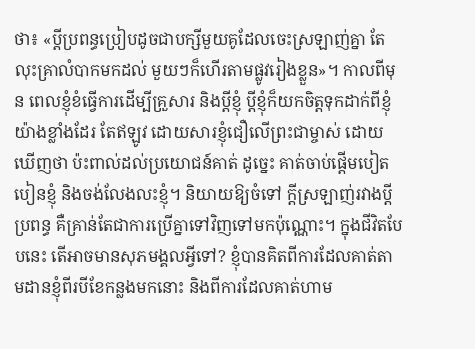ថា៖ «ប្ដីប្រពន្ធប្រៀបដូចជាបក្សីមួយគូដែលចេះស្រឡាញ់គ្នា តែលុះគ្រាលំបាកមកដល់ មួយៗក៏ហើរតាមផ្លូវរៀងខ្លួន»។ កាលពីមុន ពេលខ្ញុំខំធ្វើការដើម្បីគ្រួសារ និងប្ដីខ្ញុំ ប្ដីខ្ញុំក៏យកចិត្តទុកដាក់ពីខ្ញុំយ៉ាងខ្លាំងដែរ តែឥឡូវ ដោយសារខ្ញុំជឿលើព្រះជាម្ចាស់ ដោយឃើញថា ប៉ះពាល់ដល់ប្រយោជន៍គាត់ ដូច្នេះ គាត់ចាប់ផ្ដើមបៀតបៀនខ្ញុំ និងចង់លែងលះខ្ញុំ។ និយាយឱ្យចំទៅ ក្ដីស្រឡាញ់រវាងប្ដីប្រពន្ធ គឺគ្រាន់តែជាការប្រើគ្នាទៅវិញទៅមកប៉ុណ្ណោះ។ ក្នុងជីវិតបែបនេះ តើអាចមានសុភមង្គលអ្វីទៅ? ខ្ញុំបានគិតពីការដែលគាត់តាមដានខ្ញុំពីរបីខែកន្លងមកនោះ និងពីការដែលគាត់ហាម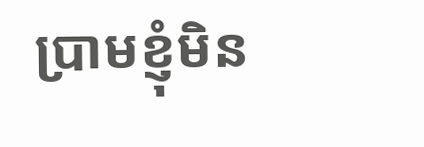ប្រាមខ្ញុំមិន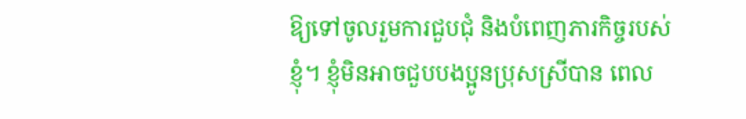ឱ្យទៅចូលរួមការជួបជុំ និងបំពេញភារកិច្ចរបស់ខ្ញុំ។ ខ្ញុំមិនអាចជួបបងប្អូនប្រុសស្រីបាន ពេល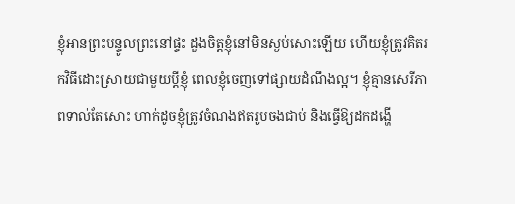ខ្ញុំអានព្រះបន្ទូលព្រះនៅផ្ទះ ដួងចិត្តខ្ញុំនៅមិនស្ងប់សោះឡើយ ហើយខ្ញុំត្រូវគិតរកវិធីដោះស្រាយជាមួយប្ដីខ្ញុំ ពេលខ្ញុំចេញទៅផ្សាយដំណឹងល្អ។ ខ្ញុំគ្មានសេរីភាពទាល់តែសោះ ហាក់ដូចខ្ញុំត្រូវចំណងឥតរូបចងជាប់ និងធ្វើឱ្យដកដង្ហើ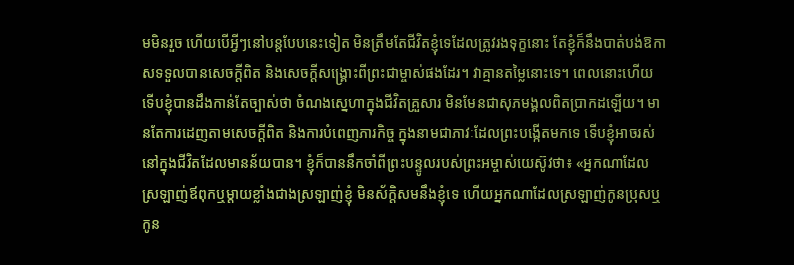មមិនរួច ហើយបើអ្វីៗនៅបន្តបែបនេះទៀត មិនត្រឹមតែជីវិតខ្ញុំទេដែលត្រូវរងទុក្ខនោះ តែខ្ញុំក៏នឹងបាត់បង់ឱកាសទទួលបានសេចក្តីពិត និងសេចក្តីសង្រ្គោះពីព្រះជាម្ចាស់ផងដែរ។ វាគ្មានតម្លៃនោះទេ។ ពេលនោះហើយ ទើបខ្ញុំបានដឹងកាន់តែច្បាស់ថា ចំណងស្នេហាក្នុងជីវិតគ្រួសារ មិនមែនជាសុភមង្គលពិតប្រាកដឡើយ។ មានតែការដេញតាមសេចក្តីពិត និងការបំពេញភារកិច្ច ក្នុងនាមជាភាវៈដែលព្រះបង្កើតមកទេ ទើបខ្ញុំអាចរស់នៅក្នុងជីវិតដែលមានន័យបាន។ ខ្ញុំក៏បាននឹកចាំពីព្រះបន្ទូលរបស់ព្រះអម្ចាស់យេស៊ូវថា៖ «អ្នកណាដែលស្រឡាញ់ឪពុកឬម្តាយខ្លាំងជាងស្រឡាញ់ខ្ញុំ មិនស័ក្តិសមនឹងខ្ញុំទេ ហើយអ្នកណាដែលស្រឡាញ់កូនប្រុសឬកូន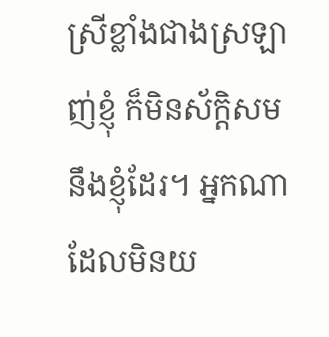ស្រីខ្លាំងជាងស្រឡាញ់ខ្ញុំ ក៏មិនស័ក្ដិ‌សមនឹងខ្ញុំដែរ។ អ្នកណាដែលមិនយ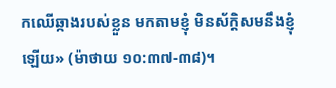កឈើឆ្កាងរបស់ខ្លួន មកតាមខ្ញុំ មិនស័ក្ដិ‌សមនឹងខ្ញុំឡើយ» (ម៉ាថាយ ១០:៣៧-៣៨)។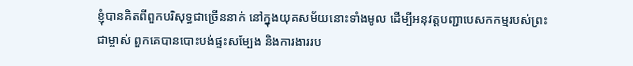ខ្ញុំបានគិតពីពួកបរិសុទ្ធជាច្រើននាក់ នៅក្នុងយុគសម័យនោះទាំងមូល ដើម្បីអនុវត្តបញ្ជាបេសកកម្មរបស់ព្រះជាម្ចាស់ ពួកគេបានបោះបង់ផ្ទះសម្បែង និងការងាររប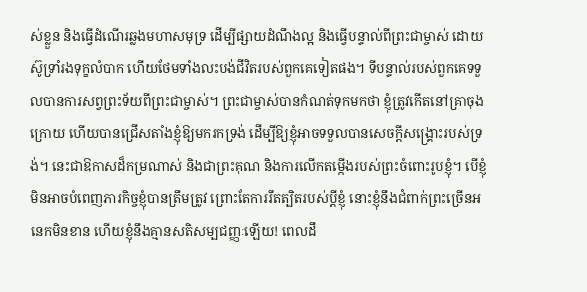ស់ខ្លួន និងធ្វើដំណើរឆ្លងមហាសមុទ្រ ដើម្បីផ្សាយដំណឹងល្អ និងធ្វើបន្ទាល់ពីព្រះជាម្ចាស់ ដោយស៊ូទ្រាំរងទុក្ខលំបាក ហើយថែមទាំងលះបង់ជីវិតរបស់ពួកគេទៀតផង។ ទីបន្ទាល់របស់ពួកគេទទួលបានការសព្វព្រះទ័យពីព្រះជាម្ចាស់។ ព្រះជាម្ចាស់បានកំណត់ទុកមកថា ខ្ញុំត្រូវកើតនៅគ្រាចុងក្រោយ ហើយបានជ្រើសតាំងខ្ញុំឱ្យមករកទ្រង់ ដើម្បីឱ្យខ្ញុំអាចទទួលបានសេចក្តីសង្រ្គោះរបស់ទ្រង់។ នេះជាឱកាសដ៏កម្រណាស់ និងជាព្រះគុណ និងការលើកតម្កើងរបស់ព្រះចំពោះរូបខ្ញុំ។ បើខ្ញុំមិនអាចបំពេញភារកិច្ចខ្ញុំបានត្រឹមត្រូវ ព្រោះតែការរឹតត្បិតរបស់ប្ដីខ្ញុំ នោះខ្ញុំនឹងជំពាក់ព្រះច្រើនអនេកមិនខាន ហើយខ្ញុំនឹងគ្មានសតិសម្បជញ្ញៈឡើយ! ពេលដឹ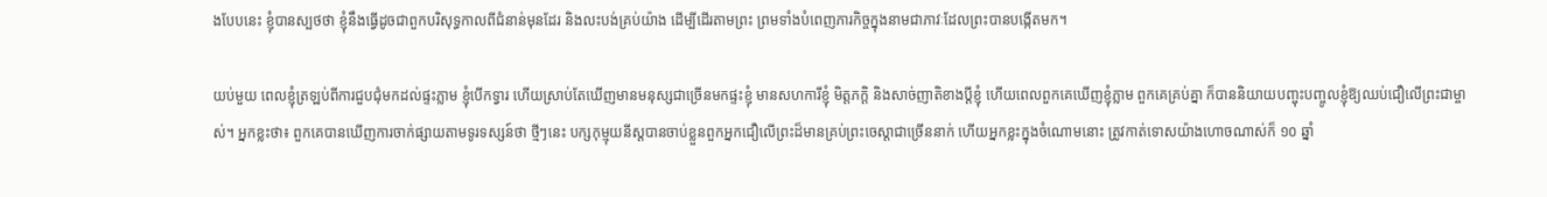ងបែបនេះ ខ្ញុំបានស្បថថា ខ្ញុំនឹងធ្វើដូចជាពួកបរិសុទ្ធកាលពីជំនាន់មុនដែរ និងលះបង់គ្រប់យ៉ាង ដើម្បីដើរតាមព្រះ ព្រមទាំងបំពេញភារកិច្ចក្នុងនាមជាភាវៈដែលព្រះបានបង្កើតមក។

យប់មួយ ពេលខ្ញុំត្រឡប់ពីការជួបជុំមកដល់ផ្ទះភ្លាម ខ្ញុំបើកទ្វារ ហើយស្រាប់តែឃើញមានមនុស្សជាច្រើនមកផ្ទះខ្ញុំ មានសហការីខ្ញុំ មិត្តភក្តិ និងសាច់ញាតិខាងប្ដីខ្ញុំ ហើយពេលពួកគេឃើញខ្ញុំភ្លាម ពួកគេគ្រប់គ្នា ក៏បាននិយាយបញ្ចុះបញ្ចូលខ្ញុំឱ្យឈប់ជឿលើព្រះជាម្ចាស់។ អ្នកខ្លះថា៖ ពួកគេបានឃើញការចាក់ផ្សាយតាមទូរទស្សន៍ថា ថ្មីៗនេះ បក្សកុម្មុយនីស្តបានចាប់ខ្លួនពួកអ្នកជឿលើព្រះដ៏មានគ្រប់ព្រះចេស្ដាជាច្រើននាក់ ហើយអ្នកខ្លះក្នុងចំណោមនោះ ត្រូវកាត់ទោសយ៉ាងហោចណាស់ក៏ ១០ ឆ្នាំ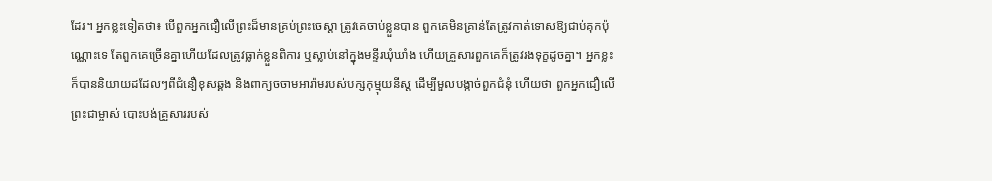ដែរ។ អ្នកខ្លះទៀតថា៖ បើពួកអ្នកជឿលើព្រះដ៏មានគ្រប់ព្រះចេស្ដា ត្រូវគេចាប់ខ្លួនបាន ពួកគេមិនគ្រាន់តែត្រូវកាត់ទោសឱ្យជាប់គុកប៉ុណ្ណោះទេ តែពួកគេច្រើនគ្នាហើយដែលត្រូវធ្លាក់ខ្លួនពិការ ឬស្លាប់នៅក្នុងមន្ទីរឃុំឃាំង ហើយគ្រួសារពួកគេក៏ត្រូវរងទុក្ខដូចគ្នា។ អ្នកខ្លះក៏បាននិយាយដដែលៗពីជំនឿខុសឆ្គង និងពាក្យចចាមអារ៉ាមរបស់បក្សកុម្មុយនីស្ត ដើម្បីមួលបង្កាច់ពួកជំនុំ ហើយថា ពួកអ្នកជឿលើព្រះជាម្ចាស់ បោះបង់គ្រួសាររបស់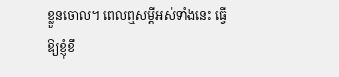ខ្លួនចោល។ ពេលឮសម្ដីអស់ទាំងនេះ ធ្វើឱ្យខ្ញុំខឹ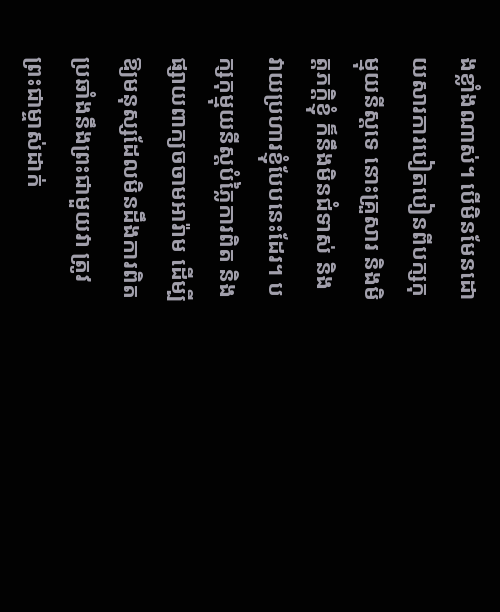ងខ្លាំងណាស់។ បើមិនមែនដោយសារការបៀតបៀនពីបក្សកុម្មុយនីស្តទេ នោះគ្រួសារ និងមិត្តភក្តិខ្ញុំ ក៏នឹងមិនជំទាស់ និងវាយប្រហារខ្ញុំបែបនេះដែរ។ បក្សកុម្មុយនីស្តបំភ្លៃការពិត និងផ្សាយពាក្យចចាមអារ៉ាម ដើម្បីឱ្យមនុស្សដែលមិនដឹងការពិត ប្រឆាំងនឹងព្រះជាមួយវា ត្រូវព្រះជាម្ចាស់ដាក់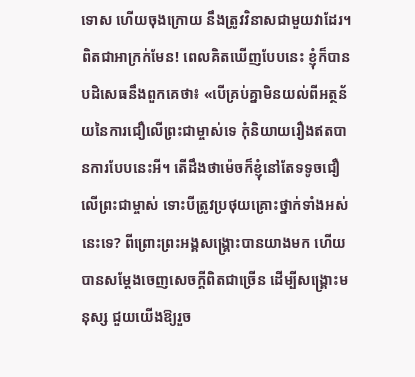ទោស ហើយចុងក្រោយ នឹងត្រូវវិនាសជាមួយវាដែរ។ ពិតជាអាក្រក់មែន! ពេលគិតឃើញបែបនេះ ខ្ញុំក៏បានបដិសេធនឹងពួកគេថា៖ «បើគ្រប់គ្នាមិនយល់ពីអត្ថន័យនៃការជឿលើព្រះជាម្ចាស់ទេ កុំនិយាយរឿងឥតបានការបែបនេះអី។ តើដឹងថាម៉េចក៏ខ្ញុំនៅតែទទូចជឿលើព្រះជាម្ចាស់ ទោះបីត្រូវប្រថុយគ្រោះថ្នាក់ទាំងអស់នេះទេ? ពីព្រោះព្រះអង្គសង្រ្គោះបានយាងមក ហើយបានសម្ដែងចេញសេចក្តីពិតជាច្រើន ដើម្បីសង្រ្គោះមនុស្ស ជួយយើងឱ្យរួច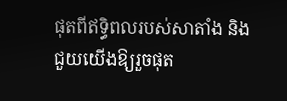ផុតពីឥទ្ធិពលរបស់សាតាំង និងជួយយើងឱ្យរួចផុត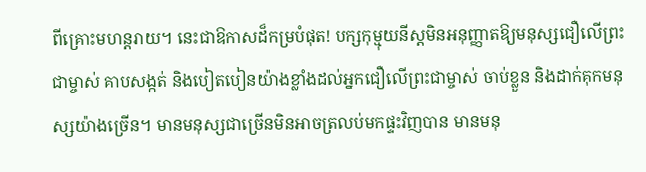ពីគ្រោះមហន្តរាយ។ នេះជាឱកាសដ៏កម្របំផុត! បក្សកុម្មុយនីស្តមិនអនុញ្ញាតឱ្យមនុស្សជឿលើព្រះជាម្ចាស់ គាបសង្កត់ និងបៀតបៀនយ៉ាងខ្លាំងដល់អ្នកជឿលើព្រះជាម្ចាស់ ចាប់ខ្លួន និងដាក់គុកមនុស្សយ៉ាងច្រើន។ មានមនុស្សជាច្រើនមិនអាចត្រលប់មកផ្ទះវិញបាន មានមនុ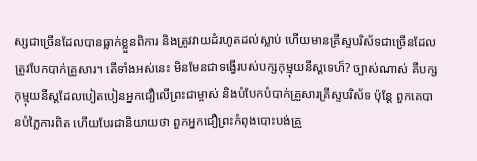ស្សជាច្រើនដែលបានធ្លាក់ខ្លួនពិការ និងត្រូវវាយដំរហូតដល់ស្លាប់ ហើយមានគ្រីស្ទបរិស័ទជាច្រើនដែលត្រូវបែកបាក់គ្រួសារ។ តើទាំងអស់នេះ មិនមែនជាទង្វើរបស់បក្សកុម្មុយនីស្តទេហ៏? ច្បាស់ណាស់ គឺបក្សកុម្មុយនីស្តដែលបៀតបៀនអ្នកជឿលើព្រះជាម្ចាស់ និងបំបែកបំបាក់គ្រួសារគ្រីស្ទបរិស័ទ ប៉ុន្តែ ពួកគេបានបំភ្លៃការពិត ហើយបែរជានិយាយថា ពួកអ្នកជឿព្រះកំពុងបោះបង់គ្រួ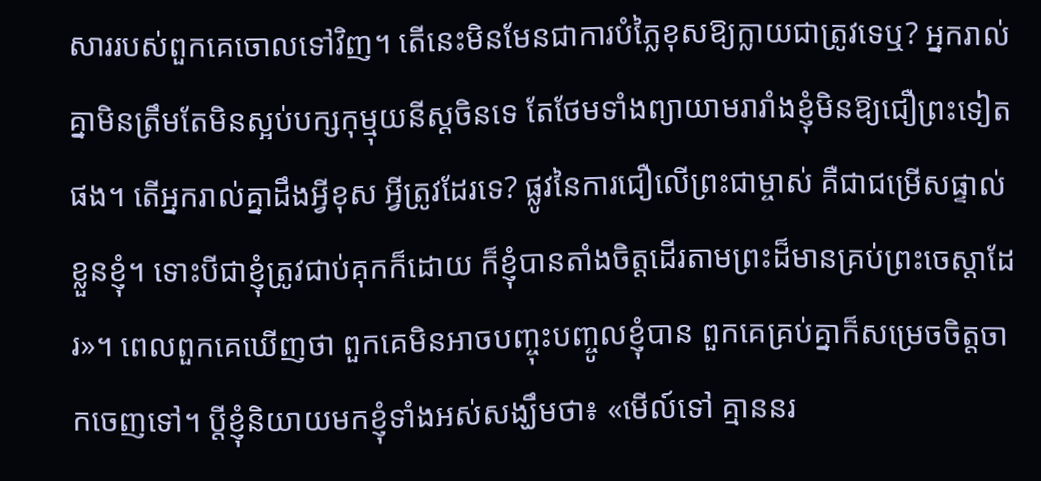សាររបស់ពួកគេចោលទៅវិញ។ តើនេះមិនមែនជាការបំភ្លៃខុសឱ្យក្លាយជាត្រូវទេឬ? អ្នករាល់គ្នាមិនត្រឹមតែមិនស្អប់បក្សកុម្មុយនីស្តចិនទេ តែថែមទាំងព្យាយាមរារាំងខ្ញុំមិនឱ្យជឿព្រះទៀតផង។ តើអ្នករាល់គ្នាដឹងអ្វីខុស អ្វីត្រូវដែរទេ? ផ្លូវនៃការជឿលើព្រះជាម្ចាស់ គឺជាជម្រើសផ្ទាល់ខ្លួនខ្ញុំ។ ទោះបីជាខ្ញុំត្រូវជាប់គុកក៏ដោយ ក៏ខ្ញុំបានតាំងចិត្តដើរតាមព្រះដ៏មានគ្រប់ព្រះចេស្ដាដែរ»។ ពេលពួកគេឃើញថា ពួកគេមិនអាចបញ្ចុះបញ្ចូលខ្ញុំបាន ពួកគេគ្រប់គ្នាក៏សម្រេចចិត្តចាកចេញទៅ។ ប្ដីខ្ញុំនិយាយមកខ្ញុំទាំងអស់សង្ឃឹមថា៖ «មើល៍ទៅ គ្មាននរ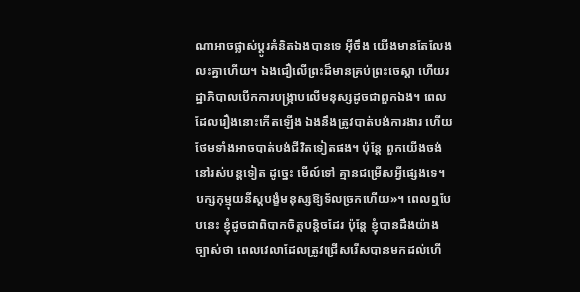ណាអាចផ្លាស់ប្ដូរគំនិតឯងបានទេ អ៊ីចឹង យើងមានតែលែងលះគ្នាហើយ។ ឯងជឿលើព្រះដ៏មានគ្រប់ព្រះចេស្ដា ហើយរដ្ឋាភិបាលបើកការបង្ក្រាបលើមនុស្សដូចជាពួកឯង។ ពេលដែលរឿងនោះកើតឡើង ឯងនឹងត្រូវបាត់បង់ការងារ ហើយថែមទាំងអាចបាត់បង់ជីវិតទៀតផង។ ប៉ុន្តែ ពួកយើងចង់នៅរស់បន្តទៀត ដូច្នេះ មើល៍ទៅ គ្មានជម្រើសអ្វីផ្សេងទេ។ បក្សកុម្មុយនីស្តបង្ខំមនុស្សឱ្យទ័លច្រកហើយ»។ ពេលឮបែបនេះ ខ្ញុំដូចជាពិបាកចិត្តបន្ដិចដែរ ប៉ុន្តែ ខ្ញុំបានដឹងយ៉ាងច្បាស់ថា ពេលវេលាដែលត្រូវជ្រើសរើសបានមកដល់ហើ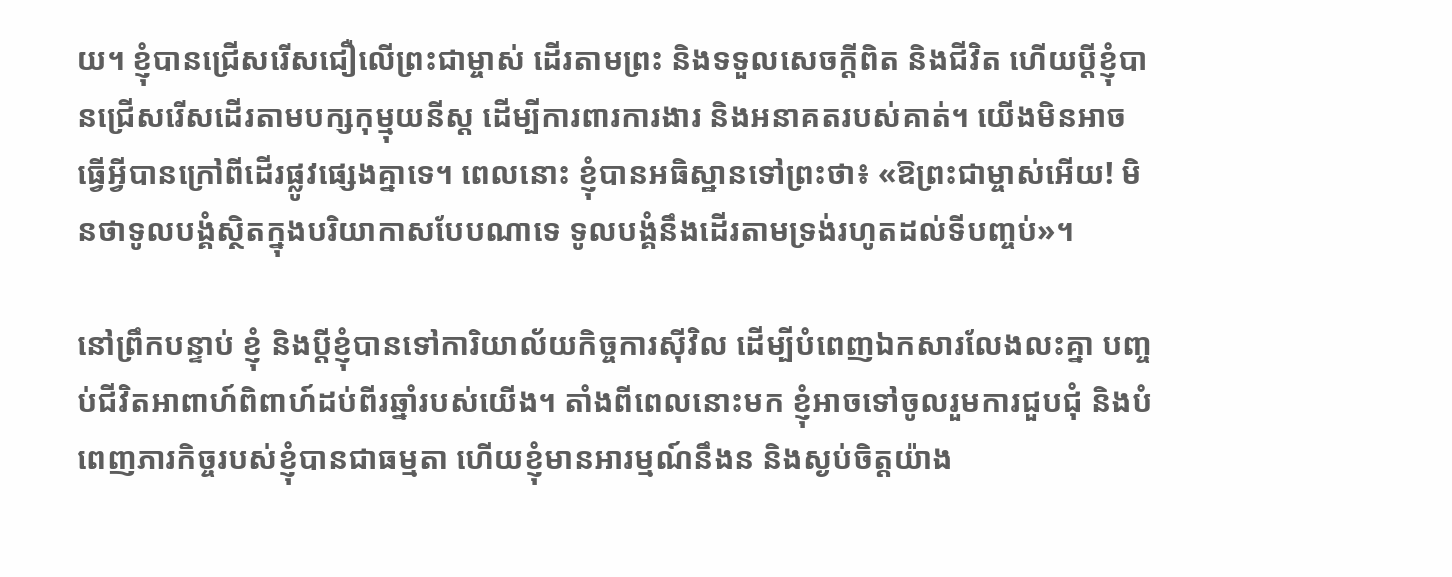យ។ ខ្ញុំបានជ្រើសរើសជឿលើព្រះជាម្ចាស់ ដើរតាមព្រះ និងទទួលសេចក្តីពិត និងជីវិត ហើយប្ដីខ្ញុំបានជ្រើសរើសដើរតាមបក្សកុម្មុយនីស្ត ដើម្បីការពារការងារ និងអនាគតរបស់គាត់។ យើងមិនអាចធ្វើអ្វីបានក្រៅពីដើរផ្លូវផ្សេងគ្នាទេ។ ពេលនោះ ខ្ញុំបានអធិស្ឋានទៅព្រះថា៖ «ឱព្រះជាម្ចាស់អើយ! មិនថាទូលបង្គំស្ថិតក្នុងបរិយាកាសបែបណាទេ ទូលបង្គំនឹងដើរតាមទ្រង់រហូតដល់ទីបញ្ចប់»។

នៅព្រឹកបន្ទាប់ ខ្ញុំ និងប្ដីខ្ញុំបានទៅការិយាល័យកិច្ចការស៊ីវិល ដើម្បីបំពេញឯកសារលែងលះគ្នា បញ្ចប់ជីវិតអាពាហ៍ពិពាហ៍ដប់ពីរឆ្នាំរបស់យើង។ តាំងពីពេលនោះមក ខ្ញុំអាចទៅចូលរួមការជួបជុំ និងបំពេញភារកិច្ចរបស់ខ្ញុំបានជាធម្មតា ហើយខ្ញុំមានអារម្មណ៍នឹងន និងស្ងប់ចិត្តយ៉ាង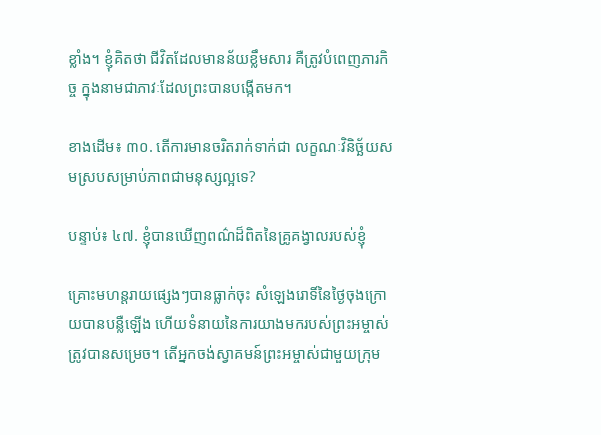ខ្លាំង។ ខ្ញុំគិតថា ជីវិតដែលមានន័យខ្លឹមសារ គឺត្រូវបំពេញភារកិច្ច ក្នុងនាមជាភាវៈដែលព្រះបានបង្កើតមក។

ខាងដើម៖ ៣០. តើការមានចរិតរាក់ទាក់ជា លក្ខណៈវិនិច្ឆ័យសមស្របសម្រាប់ភាពជាមនុស្សល្អទេ?

បន្ទាប់៖ ៤៧. ខ្ញុំបានឃើញពណ៌ដ៏ពិតនៃគ្រូគង្វាលរបស់ខ្ញុំ

គ្រោះមហន្តរាយផ្សេងៗបានធ្លាក់ចុះ សំឡេងរោទិ៍នៃថ្ងៃចុងក្រោយបានបន្លឺឡើង ហើយទំនាយនៃការយាងមករបស់ព្រះអម្ចាស់ត្រូវបានសម្រេច។ តើអ្នកចង់ស្វាគមន៍ព្រះអម្ចាស់ជាមួយក្រុម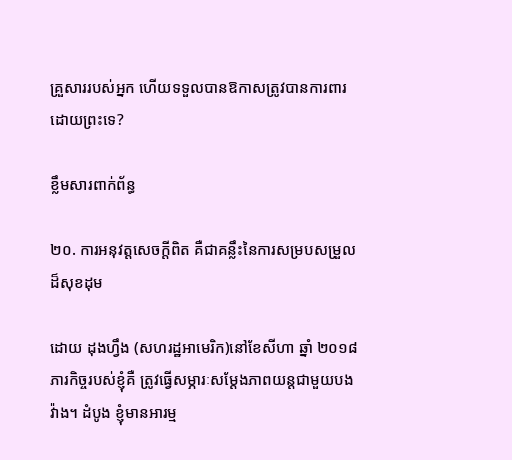គ្រួសាររបស់អ្នក ហើយទទួលបានឱកាសត្រូវបានការពារដោយព្រះទេ?

ខ្លឹមសារពាក់ព័ន្ធ

២០. ការអនុវត្តសេចក្ដីពិត គឺជាគន្លឹះនៃការសម្របសម្រួលដ៏សុខដុម

ដោយ ដុងហ្វឹង (សហរដ្ឋអាមេរិក)នៅខែសីហា ឆ្នាំ ២០១៨ ភារកិច្ចរបស់ខ្ញុំគឺ ត្រូវធ្វើសម្ភារៈសម្ដែងភាពយន្តជាមួយបងវ៉ាង។ ដំបូង ខ្ញុំមានអារម្ម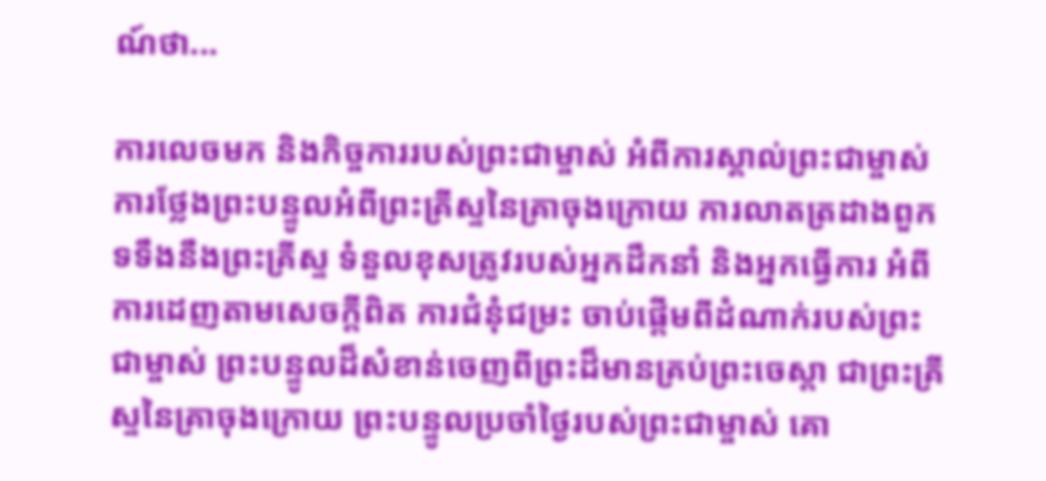ណ៍ថា...

ការលេចមក និងកិច្ចការរបស់ព្រះជាម្ចាស់ អំពីការស្គាល់ព្រះជាម្ចាស់ ការថ្លែងព្រះបន្ទូលអំពីព្រះគ្រីស្ទនៃគ្រាចុងក្រោយ ការលាតត្រដាងពួកទទឹងនឹងព្រះគ្រីស្ទ ទំនួលខុសត្រូវរបស់អ្នកដឹកនាំ និងអ្នកធ្វើការ អំពីការដេញតាមសេចក្តីពិត ការជំនុំជម្រះ ចាប់ផ្ដើមពីដំណាក់របស់ព្រះជាម្ចាស់ ព្រះបន្ទូលដ៏សំខាន់ចេញពីព្រះដ៏មានគ្រប់ព្រះចេស្ដា ជាព្រះគ្រីស្ទនៃគ្រាចុងក្រោយ ព្រះបន្ទូលប្រចាំថ្ងៃរបស់ព្រះជាម្ចាស់ គោ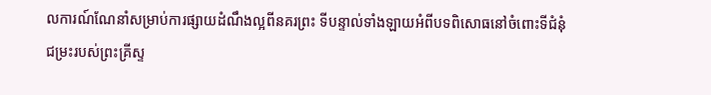លការណ៍ណែនាំសម្រាប់ការផ្សាយដំណឹងល្អពីនគរព្រះ ទីបន្ទាល់ទាំងឡាយអំពីបទពិសោធនៅចំពោះទីជំនុំជម្រះរបស់ព្រះគ្រីស្ទ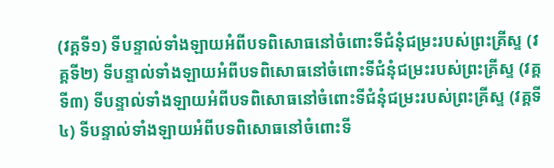(វគ្គទី១) ទីបន្ទាល់ទាំងឡាយអំពីបទពិសោធនៅចំពោះទីជំនុំជម្រះរបស់ព្រះគ្រីស្ទ (វគ្គទី២) ទីបន្ទាល់ទាំងឡាយអំពីបទពិសោធនៅចំពោះទីជំនុំជម្រះរបស់ព្រះគ្រីស្ទ (វគ្គទី៣) ទីបន្ទាល់ទាំងឡាយអំពីបទពិសោធនៅចំពោះទីជំនុំជម្រះរបស់ព្រះគ្រីស្ទ (វគ្គទី៤) ទីបន្ទាល់ទាំងឡាយអំពីបទពិសោធនៅចំពោះទី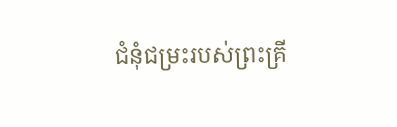ជំនុំជម្រះរបស់ព្រះគ្រី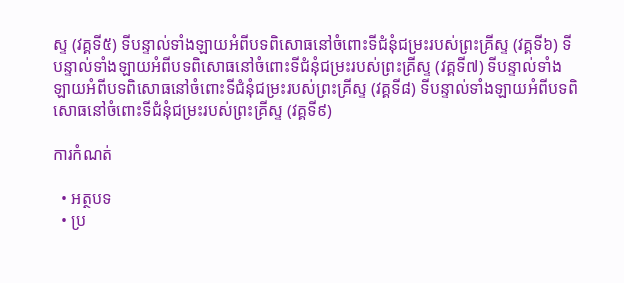ស្ទ (វគ្គទី៥) ទីបន្ទាល់ទាំងឡាយអំពីបទពិសោធនៅចំពោះទីជំនុំជម្រះរបស់ព្រះគ្រីស្ទ (វគ្គទី៦) ទីបន្ទាល់ទាំងឡាយអំពីបទពិសោធនៅចំពោះទីជំនុំជម្រះរបស់ព្រះគ្រីស្ទ (វគ្គទី៧) ទីបន្ទាល់ទាំងឡាយអំពីបទពិសោធនៅចំពោះទីជំនុំជម្រះរបស់ព្រះគ្រីស្ទ (វគ្គទី៨) ទីបន្ទាល់ទាំងឡាយអំពីបទពិសោធនៅចំពោះទីជំនុំជម្រះរបស់ព្រះគ្រីស្ទ (វគ្គទី៩)

ការកំណត់

  • អត្ថបទ
  • ប្រ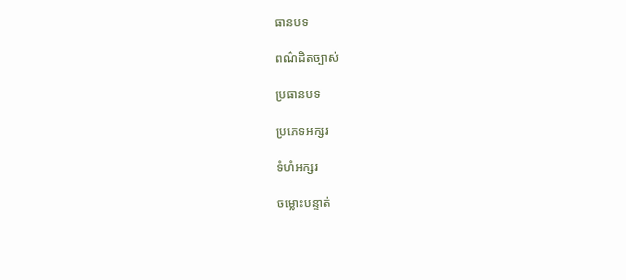ធានបទ

ពណ៌ដិតច្បាស់

ប្រធានបទ

ប្រភេទអក្សរ

ទំហំអក្សរ

ចម្លោះបន្ទាត់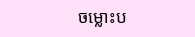ចម្លោះប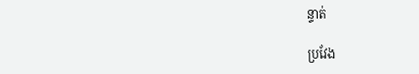ន្ទាត់

ប្រវែង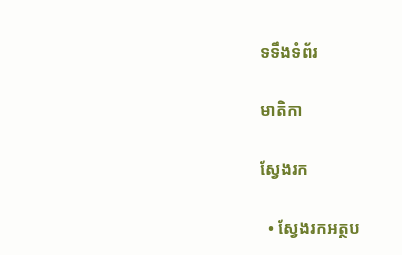ទទឹងទំព័រ

មាតិកា

ស្វែងរក

  • ស្វែងរកអត្ថប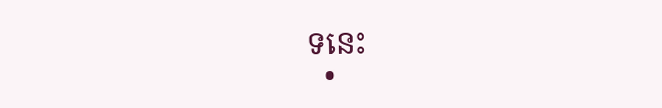ទនេះ
  •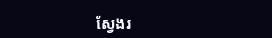ស្វែងរ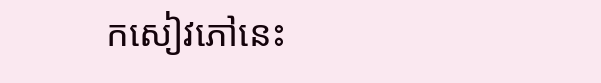កសៀវភៅនេះ